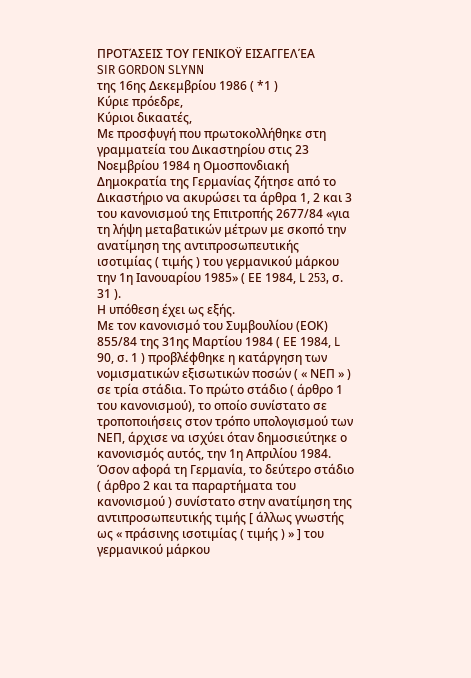ΠΡΟΤΆΣΕΙΣ ΤΟΥ ΓΕΝΙΚΟΫ ΕΙΣΑΓΓΕΛΈΑ
SIR GORDON SLYNN
της 16ης Δεκεμβρίου 1986 ( *1 )
Κύριε πρόεδρε,
Κύριοι δικαατές,
Με προσφυγή που πρωτοκολλήθηκε στη γραμματεία του Δικαστηρίου στις 23 Νοεμβρίου 1984 η Ομοσπονδιακή Δημοκρατία της Γερμανίας ζήτησε από το Δικαστήριο να ακυρώσει τα άρθρα 1, 2 και 3 του κανονισμού της Επιτροπής 2677/84 «για τη λήψη μεταβατικών μέτρων με σκοπό την ανατίμηση της αντιπροσωπευτικής ισοτιμίας ( τιμής ) του γερμανικού μάρκου την 1η Ιανουαρίου 1985» ( ΕΕ 1984, L 253, σ. 31 ).
Η υπόθεση έχει ως εξής.
Με τον κανονισμό του Συμβουλίου (ΕΟΚ) 855/84 της 31ης Μαρτίου 1984 ( ΕΕ 1984, L 90, σ. 1 ) προβλέφθηκε η κατάργηση των νομισματικών εξισωτικών ποσών ( « ΝΕΠ » ) σε τρία στάδια. Το πρώτο στάδιο ( άρθρο 1 του κανονισμού), το οποίο συνίστατο σε τροποποιήσεις στον τρόπο υπολογισμού των ΝΕΠ, άρχισε να ισχύει όταν δημοσιεύτηκε ο κανονισμός αυτός, την 1η Απριλίου 1984. Όσον αφορά τη Γερμανία, το δεύτερο στάδιο ( άρθρο 2 και τα παραρτήματα του κανονισμού ) συνίστατο στην ανατίμηση της αντιπροσωπευτικής τιμής [ άλλως γνωστής ως « πράσινης ισοτιμίας ( τιμής ) » ] του γερμανικού μάρκου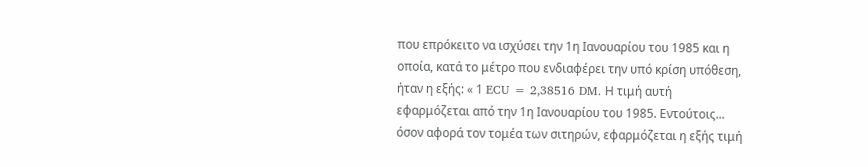που επρόκειτο να ισχύσει την 1η Ιανουαρίου του 1985 και η οποία, κατά το μέτρο που ενδιαφέρει την υπό κρίση υπόθεση, ήταν η εξής: « 1 ECU = 2,38516 DM. Η τιμή αυτή εφαρμόζεται από την 1η Ιανουαρίου του 1985. Εντούτοις... όσον αφορά τον τομέα των σιτηρών, εφαρμόζεται η εξής τιμή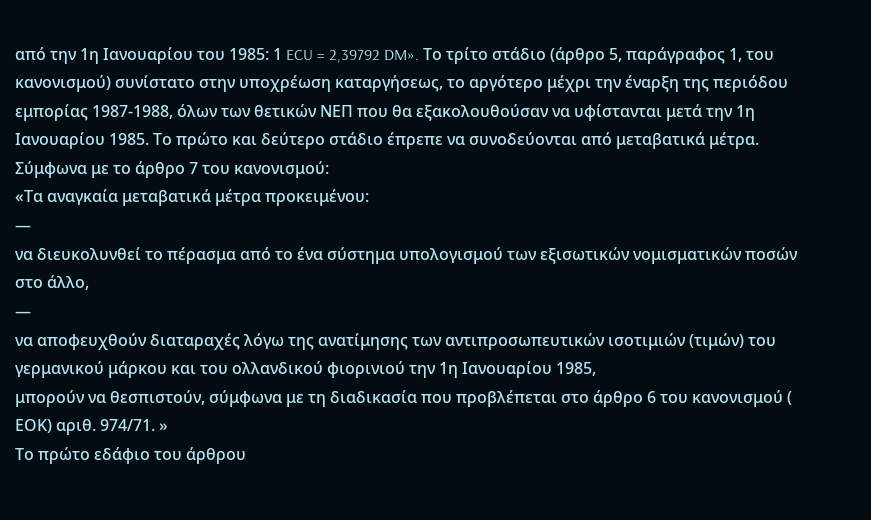από την 1η Ιανουαρίου του 1985: 1 ECU = 2,39792 DM». Το τρίτο στάδιο (άρθρο 5, παράγραφος 1, του κανονισμού) συνίστατο στην υποχρέωση καταργήσεως, το αργότερο μέχρι την έναρξη της περιόδου εμπορίας 1987-1988, όλων των θετικών ΝΕΠ που θα εξακολουθούσαν να υφίστανται μετά την 1η Ιανουαρίου 1985. Το πρώτο και δεύτερο στάδιο έπρεπε να συνοδεύονται από μεταβατικά μέτρα. Σύμφωνα με το άρθρο 7 του κανονισμού:
«Τα αναγκαία μεταβατικά μέτρα προκειμένου:
—
να διευκολυνθεί το πέρασμα από το ένα σύστημα υπολογισμού των εξισωτικών νομισματικών ποσών στο άλλο,
—
να αποφευχθούν διαταραχές λόγω της ανατίμησης των αντιπροσωπευτικών ισοτιμιών (τιμών) του γερμανικού μάρκου και του ολλανδικού φιορινιού την 1η Ιανουαρίου 1985,
μπορούν να θεσπιστούν, σύμφωνα με τη διαδικασία που προβλέπεται στο άρθρο 6 του κανονισμού ( ΕΟΚ) αριθ. 974/71. »
Το πρώτο εδάφιο του άρθρου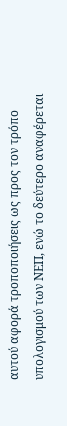αυτού αφορά τροποποιήσεις ως προς τον τρόπο υπολογισμού των ΝΕΠ, ενώ το δεύτερο αναφέρεται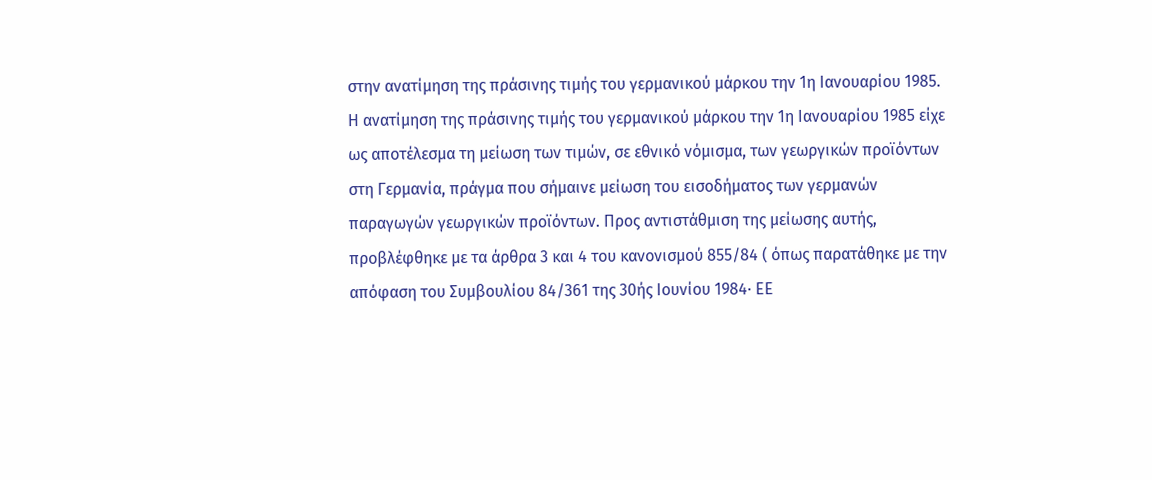στην ανατίμηση της πράσινης τιμής του γερμανικού μάρκου την 1η Ιανουαρίου 1985.
Η ανατίμηση της πράσινης τιμής του γερμανικού μάρκου την 1η Ιανουαρίου 1985 είχε ως αποτέλεσμα τη μείωση των τιμών, σε εθνικό νόμισμα, των γεωργικών προϊόντων στη Γερμανία, πράγμα που σήμαινε μείωση του εισοδήματος των γερμανών παραγωγών γεωργικών προϊόντων. Προς αντιστάθμιση της μείωσης αυτής, προβλέφθηκε με τα άρθρα 3 και 4 του κανονισμού 855/84 ( όπως παρατάθηκε με την απόφαση του Συμβουλίου 84/361 της 30ής Ιουνίου 1984· ΕΕ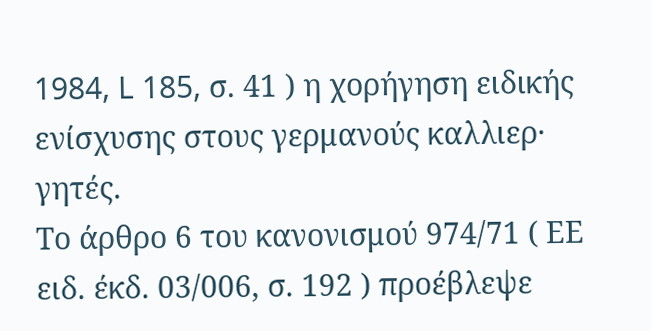1984, L 185, σ. 41 ) η χορήγηση ειδικής ενίσχυσης στους γερμανούς καλλιερ· γητές.
Το άρθρο 6 του κανονισμού 974/71 ( ΕΕ ειδ. έκδ. 03/006, σ. 192 ) προέβλεψε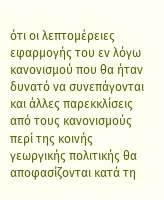ότι οι λεπτομέρειες εφαρμογής του εν λόγω κανονισμού που θα ήταν δυνατό να συνεπάγονται και άλλες παρεκκλίσεις από τους κανονισμούς περί της κοινής γεωργικής πολιτικής θα αποφασίζονται κατά τη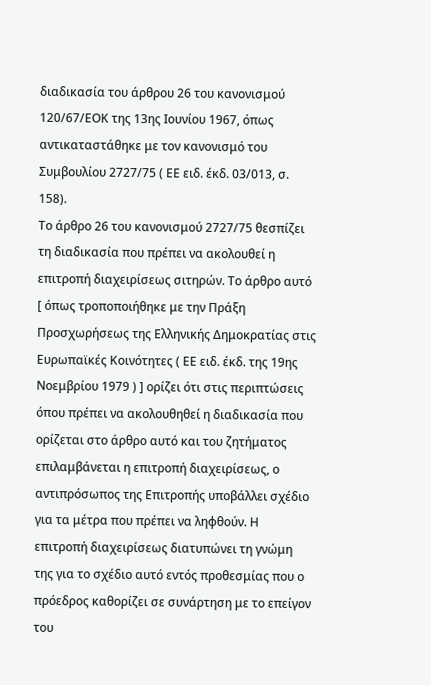διαδικασία του άρθρου 26 του κανονισμού 120/67/ΕΟΚ της 13ης Ιουνίου 1967, όπως αντικαταστάθηκε με τον κανονισμό του Συμβουλίου 2727/75 ( ΕΕ ειδ. έκδ. 03/013, σ. 158).
Το άρθρο 26 του κανονισμού 2727/75 θεσπίζει τη διαδικασία που πρέπει να ακολουθεί η επιτροπή διαχειρίσεως σιτηρών. Το άρθρο αυτό [ όπως τροποποιήθηκε με την Πράξη Προσχωρήσεως της Ελληνικής Δημοκρατίας στις Ευρωπαϊκές Κοινότητες ( ΕΕ ειδ. έκδ. της 19ης Νοεμβρίου 1979 ) ] ορίζει ότι στις περιπτώσεις όπου πρέπει να ακολουθηθεί η διαδικασία που ορίζεται στο άρθρο αυτό και του ζητήματος επιλαμβάνεται η επιτροπή διαχειρίσεως, ο αντιπρόσωπος της Επιτροπής υποβάλλει σχέδιο για τα μέτρα που πρέπει να ληφθούν. Η επιτροπή διαχειρίσεως διατυπώνει τη γνώμη της για το σχέδιο αυτό εντός προθεσμίας που ο πρόεδρος καθορίζει σε συνάρτηση με το επείγον του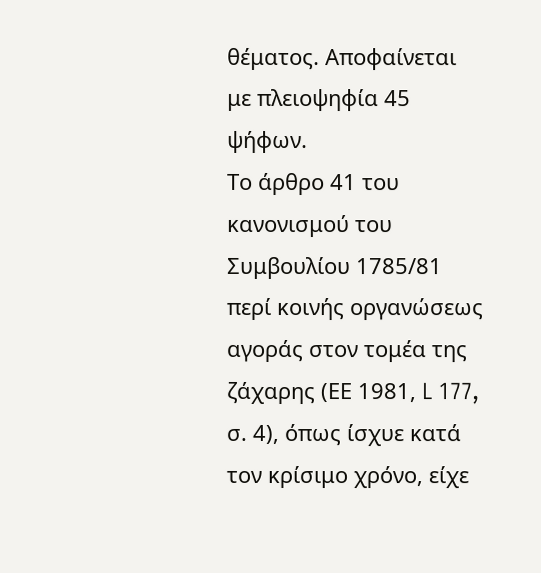θέματος. Αποφαίνεται με πλειοψηφία 45 ψήφων.
Το άρθρο 41 του κανονισμού του Συμβουλίου 1785/81 περί κοινής οργανώσεως αγοράς στον τομέα της ζάχαρης (ΕΕ 1981, L 177, σ. 4), όπως ίσχυε κατά τον κρίσιμο χρόνο, είχε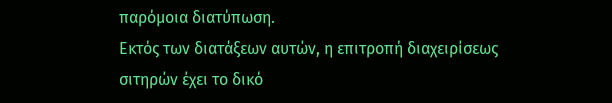παρόμοια διατύπωση.
Εκτός των διατάξεων αυτών, η επιτροπή διαχειρίσεως σιτηρών έχει το δικό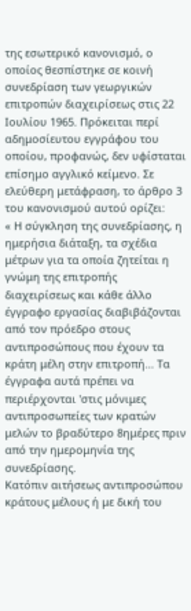της εσωτερικό κανονισμό, ο οποίος θεσπίστηκε σε κοινή συνεδρίαση των γεωργικών επιτροπών διαχειρίσεως στις 22 Ιουλίου 1965. Πρόκειται περί αδημοσίευτου εγγράφου του οποίου, προφανώς, δεν υφίσταται επίσημο αγγλικό κείμενο. Σε ελεύθερη μετάφραση, το άρθρο 3 του κανονισμού αυτού ορίζει:
« Η σύγκληση της συνεδρίασης, η ημερήσια διάταξη, τα σχέδια μέτρων για τα οποία ζητείται η γνώμη της επιτροπής διαχειρίσεως και κάθε άλλο έγγραφο εργασίας διαβιβάζονται από τον πρόεδρο στους αντιπροσώπους που έχουν τα κράτη μέλη στην επιτροπή... Τα έγγραφα αυτά πρέπει να περιέρχονται 'στις μόνιμες αντιπροσωπείες των κρατών μελών το βραδύτερο 8ημέρες πριν από την ημερομηνία της συνεδρίασης.
Κατόπιν αιτήσεως αντιπροσώπου κράτους μέλους ή με δική του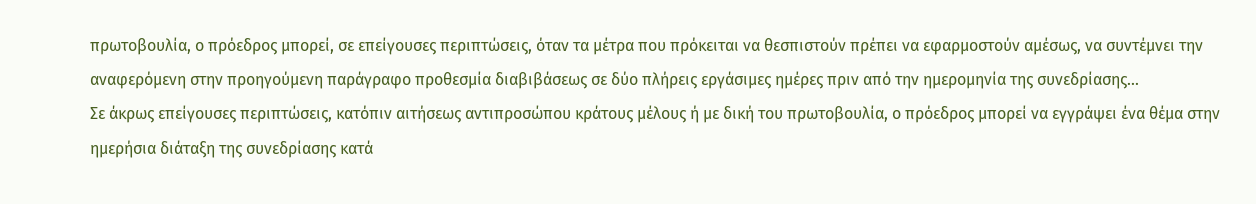πρωτοβουλία, ο πρόεδρος μπορεί, σε επείγουσες περιπτώσεις, όταν τα μέτρα που πρόκειται να θεσπιστούν πρέπει να εφαρμοστούν αμέσως, να συντέμνει την αναφερόμενη στην προηγούμενη παράγραφο προθεσμία διαβιβάσεως σε δύο πλήρεις εργάσιμες ημέρες πριν από την ημερομηνία της συνεδρίασης...
Σε άκρως επείγουσες περιπτώσεις, κατόπιν αιτήσεως αντιπροσώπου κράτους μέλους ή με δική του πρωτοβουλία, ο πρόεδρος μπορεί να εγγράψει ένα θέμα στην ημερήσια διάταξη της συνεδρίασης κατά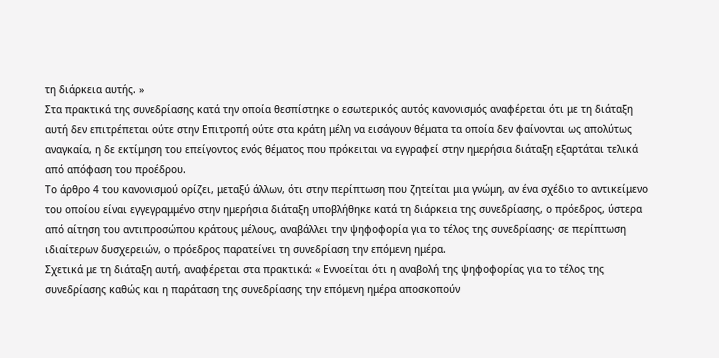τη διάρκεια αυτής. »
Στα πρακτικά της συνεδρίασης κατά την οποία θεσπίστηκε ο εσωτερικός αυτός κανονισμός αναφέρεται ότι με τη διάταξη αυτή δεν επιτρέπεται ούτε στην Επιτροπή ούτε στα κράτη μέλη να εισάγουν θέματα τα οποία δεν φαίνονται ως απολύτως αναγκαία, η δε εκτίμηση του επείγοντος ενός θέματος που πρόκειται να εγγραφεί στην ημερήσια διάταξη εξαρτάται τελικά από απόφαση του προέδρου.
Το άρθρο 4 του κανονισμού ορίζει, μεταξύ άλλων, ότι στην περίπτωση που ζητείται μια γνώμη, αν ένα σχέδιο το αντικείμενο του οποίου είναι εγγεγραμμένο στην ημερήσια διάταξη υποβλήθηκε κατά τη διάρκεια της συνεδρίασης, ο πρόεδρος, ύστερα από αίτηση του αντιπροσώπου κράτους μέλους, αναβάλλει την ψηφοφορία για το τέλος της συνεδρίασης· σε περίπτωση ιδιαίτερων δυσχερειών, ο πρόεδρος παρατείνει τη συνεδρίαση την επόμενη ημέρα.
Σχετικά με τη διάταξη αυτή, αναφέρεται στα πρακτικά: « Εννοείται ότι η αναβολή της ψηφοφορίας για το τέλος της συνεδρίασης καθώς και η παράταση της συνεδρίασης την επόμενη ημέρα αποσκοπούν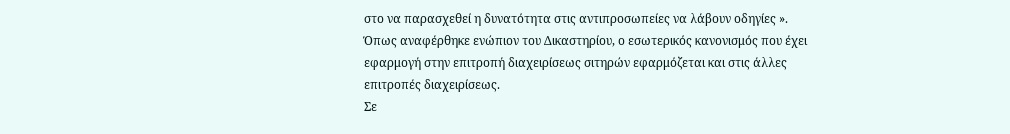στο να παρασχεθεί η δυνατότητα στις αντιπροσωπείες να λάβουν οδηγίες ».
Όπως αναφέρθηκε ενώπιον του Δικαστηρίου, ο εσωτερικός κανονισμός που έχει εφαρμογή στην επιτροπή διαχειρίσεως σιτηρών εφαρμόζεται και στις άλλες επιτροπές διαχειρίσεως.
Σε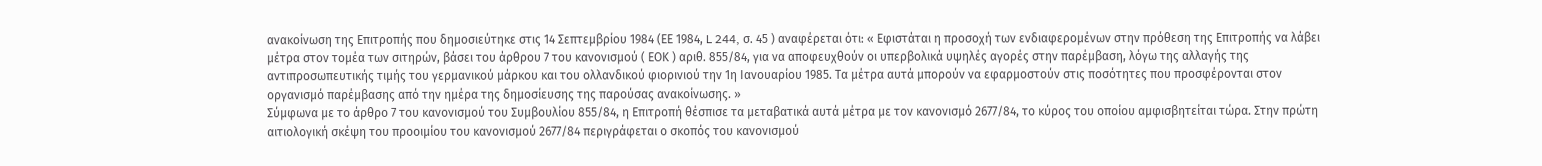ανακοίνωση της Επιτροπής που δημοσιεύτηκε στις 14 Σεπτεμβρίου 1984 (ΕΕ 1984, L 244, σ. 45 ) αναφέρεται ότι: « Εφιστάται η προσοχή των ενδιαφερομένων στην πρόθεση της Επιτροπής να λάβει μέτρα στον τομέα των σιτηρών, βάσει του άρθρου 7 του κανονισμού ( ΕΟΚ ) αριθ. 855/84, για να αποφευχθούν οι υπερβολικά υψηλές αγορές στην παρέμβαση, λόγω της αλλαγής της αντιπροσωπευτικής τιμής του γερμανικού μάρκου και του ολλανδικού φιορινιού την 1η Ιανουαρίου 1985. Τα μέτρα αυτά μπορούν να εφαρμοστούν στις ποσότητες που προσφέρονται στον οργανισμό παρέμβασης από την ημέρα της δημοσίευσης της παρούσας ανακοίνωσης. »
Σύμφωνα με το άρθρο 7 του κανονισμού του Συμβουλίου 855/84, η Επιτροπή θέσπισε τα μεταβατικά αυτά μέτρα με τον κανονισμό 2677/84, το κύρος του οποίου αμφισβητείται τώρα. Στην πρώτη αιτιολογική σκέψη του προοιμίου του κανονισμού 2677/84 περιγράφεται ο σκοπός του κανονισμού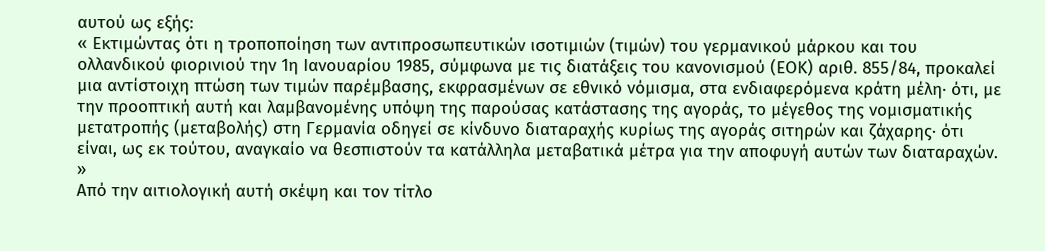αυτού ως εξής:
« Εκτιμώντας ότι η τροποποίηση των αντιπροσωπευτικών ισοτιμιών (τιμών) του γερμανικού μάρκου και του ολλανδικού φιορινιού την 1η Ιανουαρίου 1985, σύμφωνα με τις διατάξεις του κανονισμού (ΕΟΚ) αριθ. 855/84, προκαλεί μια αντίστοιχη πτώση των τιμών παρέμβασης, εκφρασμένων σε εθνικό νόμισμα, στα ενδιαφερόμενα κράτη μέλη· ότι, με την προοπτική αυτή και λαμβανομένης υπόψη της παρούσας κατάστασης της αγοράς, το μέγεθος της νομισματικής μετατροπής (μεταβολής) στη Γερμανία οδηγεί σε κίνδυνο διαταραχής κυρίως της αγοράς σιτηρών και ζάχαρης· ότι είναι, ως εκ τούτου, αναγκαίο να θεσπιστούν τα κατάλληλα μεταβατικά μέτρα για την αποφυγή αυτών των διαταραχών. »
Από την αιτιολογική αυτή σκέψη και τον τίτλο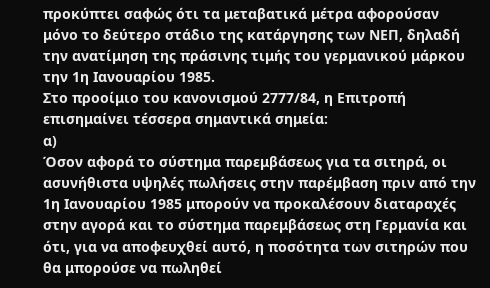προκύπτει σαφώς ότι τα μεταβατικά μέτρα αφορούσαν μόνο το δεύτερο στάδιο της κατάργησης των ΝΕΠ, δηλαδή την ανατίμηση της πράσινης τιμής του γερμανικού μάρκου την 1η Ιανουαρίου 1985.
Στο προοίμιο του κανονισμού 2777/84, η Επιτροπή επισημαίνει τέσσερα σημαντικά σημεία:
α)
Όσον αφορά το σύστημα παρεμβάσεως για τα σιτηρά, οι ασυνήθιστα υψηλές πωλήσεις στην παρέμβαση πριν από την 1η Ιανουαρίου 1985 μπορούν να προκαλέσουν διαταραχές στην αγορά και το σύστημα παρεμβάσεως στη Γερμανία και ότι, για να αποφευχθεί αυτό, η ποσότητα των σιτηρών που θα μπορούσε να πωληθεί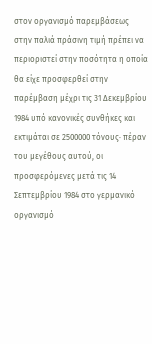στον οργανισμό παρεμβάσεως στην παλιά πράσινη τιμή πρέπει να περιοριστεί στην ποσότητα η οποία θα είχε προσφερθεί στην παρέμβαση μέχρι τις 31 Δεκεμβρίου 1984 υπό κανονικές συνθήκες και εκτιμάται σε 2500000 τόνους· πέραν του μεγέθους αυτού, οι προσφερόμενες μετά τις 14 Σεπτεμβρίου 1984 στο γερμανικό οργανισμό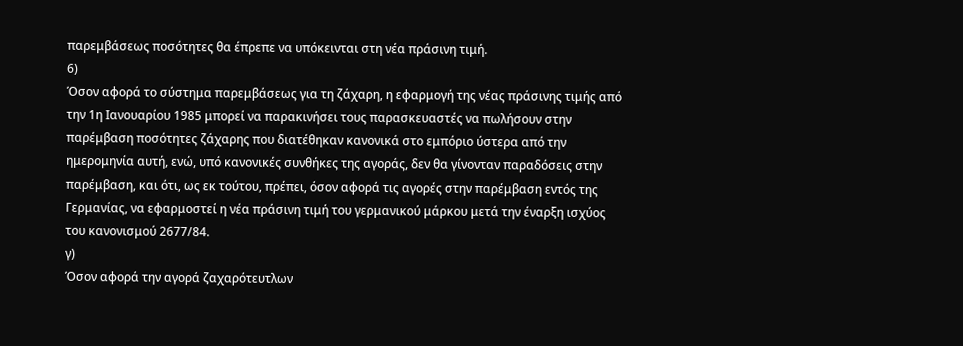παρεμβάσεως ποσότητες θα έπρεπε να υπόκεινται στη νέα πράσινη τιμή.
6)
Όσον αφορά το σύστημα παρεμβάσεως για τη ζάχαρη, η εφαρμογή της νέας πράσινης τιμής από την 1η Ιανουαρίου 1985 μπορεί να παρακινήσει τους παρασκευαστές να πωλήσουν στην παρέμβαση ποσότητες ζάχαρης που διατέθηκαν κανονικά στο εμπόριο ύστερα από την ημερομηνία αυτή, ενώ, υπό κανονικές συνθήκες της αγοράς, δεν θα γίνονταν παραδόσεις στην παρέμβαση, και ότι, ως εκ τούτου, πρέπει, όσον αφορά τις αγορές στην παρέμβαση εντός της Γερμανίας, να εφαρμοστεί η νέα πράσινη τιμή του γερμανικού μάρκου μετά την έναρξη ισχύος του κανονισμού 2677/84.
γ)
Όσον αφορά την αγορά ζαχαρότευτλων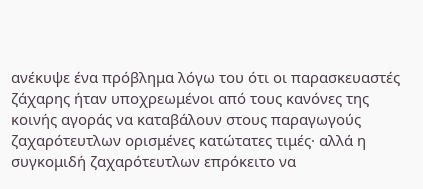ανέκυψε ένα πρόβλημα λόγω του ότι οι παρασκευαστές ζάχαρης ήταν υποχρεωμένοι από τους κανόνες της κοινής αγοράς να καταβάλουν στους παραγωγούς ζαχαρότευτλων ορισμένες κατώτατες τιμές· αλλά η συγκομιδή ζαχαρότευτλων επρόκειτο να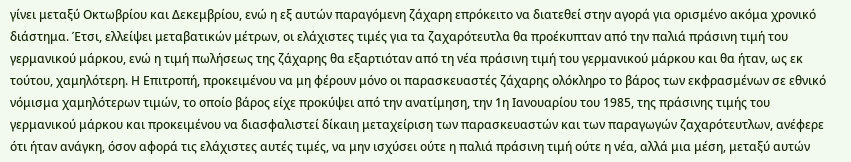γίνει μεταξύ Οκτωβρίου και Δεκεμβρίου, ενώ η εξ αυτών παραγόμενη ζάχαρη επρόκειτο να διατεθεί στην αγορά για ορισμένο ακόμα χρονικό διάστημα. Έτσι, ελλείψει μεταβατικών μέτρων, οι ελάχιστες τιμές για τα ζαχαρότευτλα θα προέκυπταν από την παλιά πράσινη τιμή του γερμανικού μάρκου, ενώ η τιμή πωλήσεως της ζάχαρης θα εξαρτιόταν από τη νέα πράσινη τιμή του γερμανικού μάρκου και θα ήταν, ως εκ τούτου, χαμηλότερη. Η Επιτροπή, προκειμένου να μη φέρουν μόνο οι παρασκευαστές ζάχαρης ολόκληρο το βάρος των εκφρασμένων σε εθνικό νόμισμα χαμηλότερων τιμών, το οποίο βάρος είχε προκύψει από την ανατίμηση, την 1η Ιανουαρίου του 1985, της πράσινης τιμής του γερμανικού μάρκου και προκειμένου να διασφαλιστεί δίκαιη μεταχείριση των παρασκευαστών και των παραγωγών ζαχαρότευτλων, ανέφερε ότι ήταν ανάγκη, όσον αφορά τις ελάχιστες αυτές τιμές, να μην ισχύσει ούτε η παλιά πράσινη τιμή ούτε η νέα, αλλά μια μέση, μεταξύ αυτών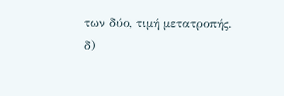των δύο, τιμή μετατροπής.
δ)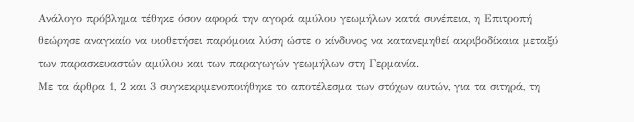Ανάλογο πρόβλημα τέθηκε όσον αφορά την αγορά αμύλου γεωμήλων κατά συνέπεια, η Επιτροπή θεώρησε αναγκαίο να υιοθετήσει παρόμοια λύση ώστε ο κίνδυνος να κατανεμηθεί ακριβοδίκαια μεταξύ των παρασκευαστών αμύλου και των παραγωγών γεωμήλων στη Γερμανία.
Με τα άρθρα 1, 2 και 3 συγκεκριμενοποιήθηκε το αποτέλεσμα των στόχων αυτών, για τα σιτηρά, τη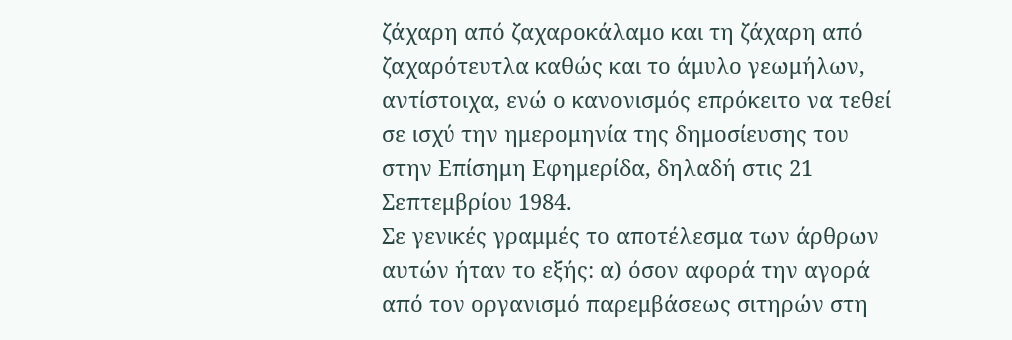ζάχαρη από ζαχαροκάλαμο και τη ζάχαρη από ζαχαρότευτλα καθώς και το άμυλο γεωμήλων, αντίστοιχα, ενώ ο κανονισμός επρόκειτο να τεθεί σε ισχύ την ημερομηνία της δημοσίευσης του στην Επίσημη Εφημερίδα, δηλαδή στις 21 Σεπτεμβρίου 1984.
Σε γενικές γραμμές το αποτέλεσμα των άρθρων αυτών ήταν το εξής: α) όσον αφορά την αγορά από τον οργανισμό παρεμβάσεως σιτηρών στη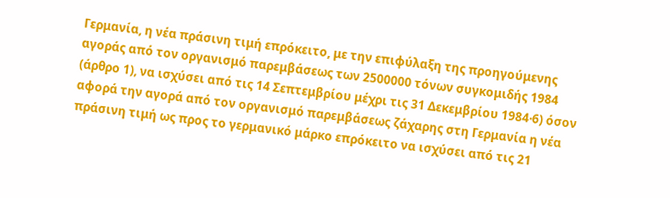Γερμανία, η νέα πράσινη τιμή επρόκειτο, με την επιφύλαξη της προηγούμενης αγοράς από τον οργανισμό παρεμβάσεως των 2500000 τόνων συγκομιδής 1984 (άρθρο 1), να ισχύσει από τις 14 Σεπτεμβρίου μέχρι τις 31 Δεκεμβρίου 1984·6) όσον αφορά την αγορά από τον οργανισμό παρεμβάσεως ζάχαρης στη Γερμανία η νέα πράσινη τιμή ως προς το γερμανικό μάρκο επρόκειτο να ισχύσει από τις 21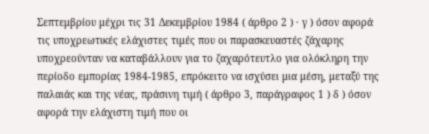Σεπτεμβρίου μέχρι τις 31 Δεκεμβρίου 1984 ( άρθρο 2 ) · γ ) όσον αφορά τις υποχρεωτικές ελάχιστες τιμές που οι παρασκευαστές ζάχαρης υποχρεούνταν να καταβάλλουν για το ζαχαρότευτλο για ολόκληρη την περίοδο εμπορίας 1984-1985, επρόκειτο να ισχύσει μια μέση, μεταξύ της παλαιάς και της νέας, πράσινη τιμή ( άρθρο 3, παράγραφος 1 ) δ ) όσον αφορά την ελάχιστη τιμή που οι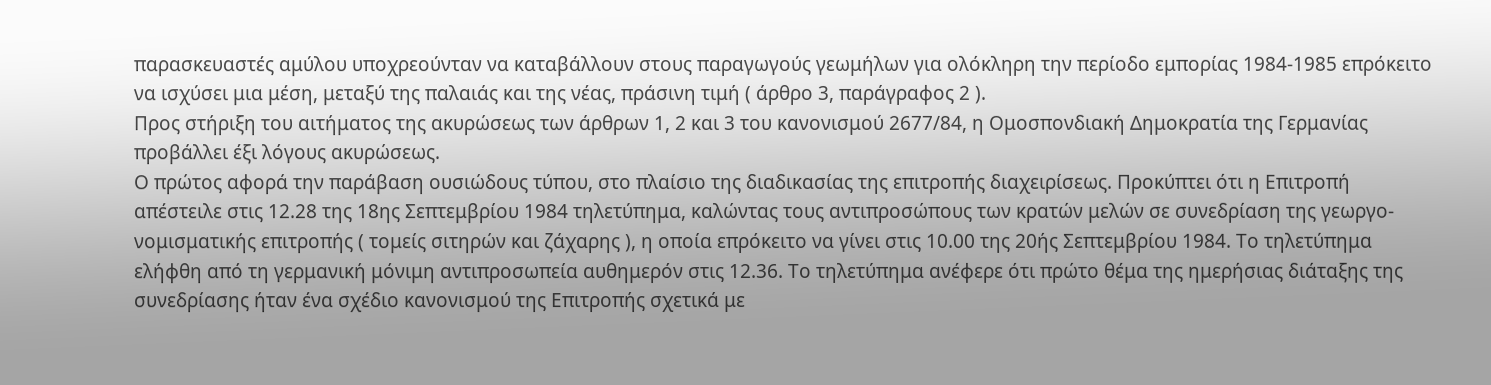παρασκευαστές αμύλου υποχρεούνταν να καταβάλλουν στους παραγωγούς γεωμήλων για ολόκληρη την περίοδο εμπορίας 1984-1985 επρόκειτο να ισχύσει μια μέση, μεταξύ της παλαιάς και της νέας, πράσινη τιμή ( άρθρο 3, παράγραφος 2 ).
Προς στήριξη του αιτήματος της ακυρώσεως των άρθρων 1, 2 και 3 του κανονισμού 2677/84, η Ομοσπονδιακή Δημοκρατία της Γερμανίας προβάλλει έξι λόγους ακυρώσεως.
Ο πρώτος αφορά την παράβαση ουσιώδους τύπου, στο πλαίσιο της διαδικασίας της επιτροπής διαχειρίσεως. Προκύπτει ότι η Επιτροπή απέστειλε στις 12.28 της 18ης Σεπτεμβρίου 1984 τηλετύπημα, καλώντας τους αντιπροσώπους των κρατών μελών σε συνεδρίαση της γεωργο-νομισματικής επιτροπής ( τομείς σιτηρών και ζάχαρης ), η οποία επρόκειτο να γίνει στις 10.00 της 20ής Σεπτεμβρίου 1984. Το τηλετύπημα ελήφθη από τη γερμανική μόνιμη αντιπροσωπεία αυθημερόν στις 12.36. Το τηλετύπημα ανέφερε ότι πρώτο θέμα της ημερήσιας διάταξης της συνεδρίασης ήταν ένα σχέδιο κανονισμού της Επιτροπής σχετικά με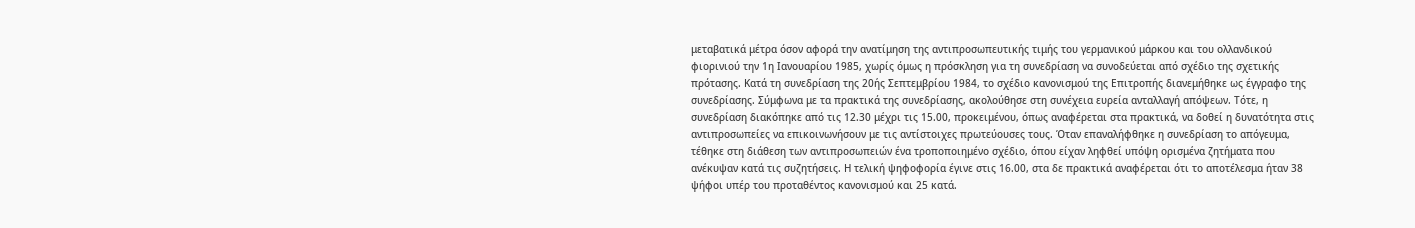μεταβατικά μέτρα όσον αφορά την ανατίμηση της αντιπροσωπευτικής τιμής του γερμανικού μάρκου και του ολλανδικού φιορινιού την 1η Ιανουαρίου 1985, χωρίς όμως η πρόσκληση για τη συνεδρίαση να συνοδεύεται από σχέδιο της σχετικής πρότασης. Κατά τη συνεδρίαση της 20ής Σεπτεμβρίου 1984, το σχέδιο κανονισμού της Επιτροπής διανεμήθηκε ως έγγραφο της συνεδρίασης. Σύμφωνα με τα πρακτικά της συνεδρίασης, ακολούθησε στη συνέχεια ευρεία ανταλλαγή απόψεων. Τότε, η συνεδρίαση διακόπηκε από τις 12.30 μέχρι τις 15.00, προκειμένου, όπως αναφέρεται στα πρακτικά, να δοθεί η δυνατότητα στις αντιπροσωπείες να επικοινωνήσουν με τις αντίστοιχες πρωτεύουσες τους. Όταν επαναλήφθηκε η συνεδρίαση το απόγευμα, τέθηκε στη διάθεση των αντιπροσωπειών ένα τροποποιημένο σχέδιο, όπου είχαν ληφθεί υπόψη ορισμένα ζητήματα που ανέκυψαν κατά τις συζητήσεις. Η τελική ψηφοφορία έγινε στις 16.00, στα δε πρακτικά αναφέρεται ότι το αποτέλεσμα ήταν 38 ψήφοι υπέρ του προταθέντος κανονισμού και 25 κατά.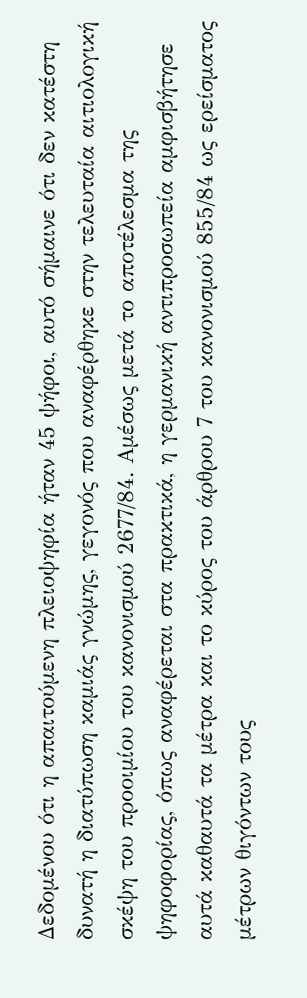Δεδομένου ότι η απαιτούμενη πλειοψηφία ήταν 45 ψήφοι, αυτό σήμαινε ότι δεν κατέστη δυνατή η διατύπωση καμιάς γνώμης, γεγονός που αναφέρθηκε στην τελευταία αιτιολογική σκέψη του προοιμίου του κανονισμού 2677/84. Αμέσως μετά το αποτέλεσμα της ψηφοφορίας, όπως αναφέρεται στα πρακτικά, η γερμανική αντιπροσωπεία αμφισβήτησε αυτά καθαυτά τα μέτρα και το κύρος του άρθρου 7 του κανονισμού 855/84 ως ερείσματος μέτρων θιγόντων τους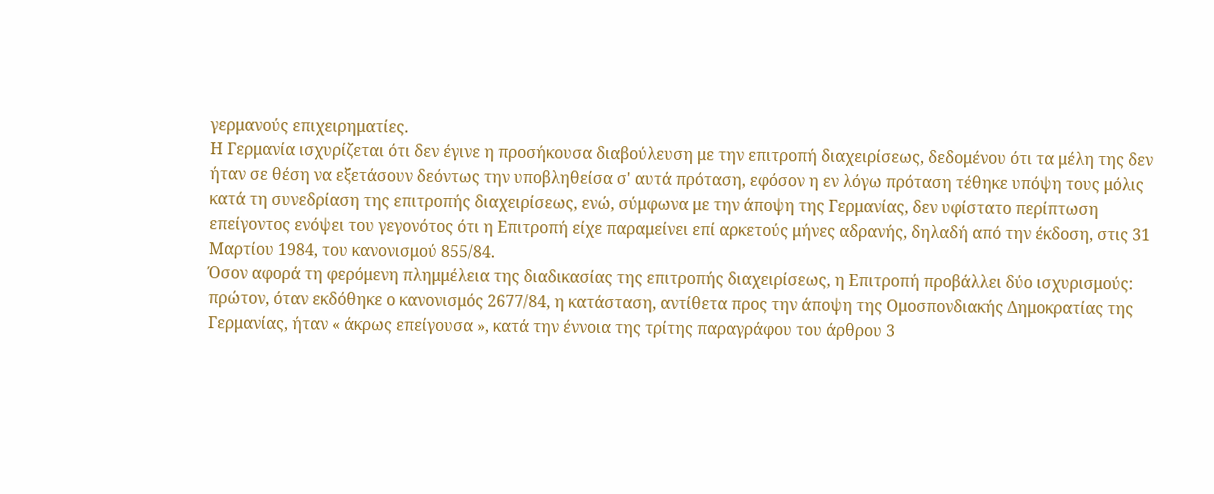γερμανούς επιχειρηματίες.
Η Γερμανία ισχυρίζεται ότι δεν έγινε η προσήκουσα διαβούλευση με την επιτροπή διαχειρίσεως, δεδομένου ότι τα μέλη της δεν ήταν σε θέση να εξετάσουν δεόντως την υποβληθείσα σ' αυτά πρόταση, εφόσον η εν λόγω πρόταση τέθηκε υπόψη τους μόλις κατά τη συνεδρίαση της επιτροπής διαχειρίσεως, ενώ, σύμφωνα με την άποψη της Γερμανίας, δεν υφίστατο περίπτωση επείγοντος ενόψει του γεγονότος ότι η Επιτροπή είχε παραμείνει επί αρκετούς μήνες αδρανής, δηλαδή από την έκδοση, στις 31 Μαρτίου 1984, του κανονισμού 855/84.
Όσον αφορά τη φερόμενη πλημμέλεια της διαδικασίας της επιτροπής διαχειρίσεως, η Επιτροπή προβάλλει δύο ισχυρισμούς: πρώτον, όταν εκδόθηκε ο κανονισμός 2677/84, η κατάσταση, αντίθετα προς την άποψη της Ομοσπονδιακής Δημοκρατίας της Γερμανίας, ήταν « άκρως επείγουσα », κατά την έννοια της τρίτης παραγράφου του άρθρου 3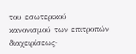του εσωτερικού κανονισμού των επιτροπών διαχειρίσεως·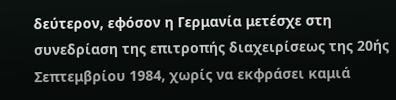δεύτερον, εφόσον η Γερμανία μετέσχε στη συνεδρίαση της επιτροπής διαχειρίσεως της 20ής Σεπτεμβρίου 1984, χωρίς να εκφράσει καμιά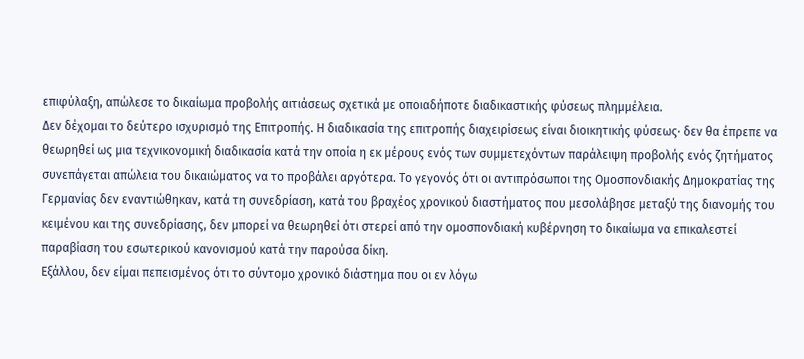επιφύλαξη, απώλεσε το δικαίωμα προβολής αιτιάσεως σχετικά με οποιαδήποτε διαδικαστικής φύσεως πλημμέλεια.
Δεν δέχομαι το δεύτερο ισχυρισμό της Επιτροπής. Η διαδικασία της επιτροπής διαχειρίσεως είναι διοικητικής φύσεως· δεν θα έπρεπε να θεωρηθεί ως μια τεχνικονομική διαδικασία κατά την οποία η εκ μέρους ενός των συμμετεχόντων παράλειψη προβολής ενός ζητήματος συνεπάγεται απώλεια του δικαιώματος να το προβάλει αργότερα. Το γεγονός ότι οι αντιπρόσωποι της Ομοσπονδιακής Δημοκρατίας της Γερμανίας δεν εναντιώθηκαν, κατά τη συνεδρίαση, κατά του βραχέος χρονικού διαστήματος που μεσολάβησε μεταξύ της διανομής του κειμένου και της συνεδρίασης, δεν μπορεί να θεωρηθεί ότι στερεί από την ομοσπονδιακή κυβέρνηση το δικαίωμα να επικαλεστεί παραβίαση του εσωτερικού κανονισμού κατά την παρούσα δίκη.
Εξάλλου, δεν είμαι πεπεισμένος ότι το σύντομο χρονικό διάστημα που οι εν λόγω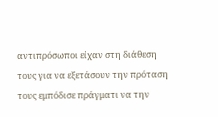αντιπρόσωποι είχαν στη διάθεση τους για να εξετάσουν την πρόταση τους εμπόδισε πράγματι να την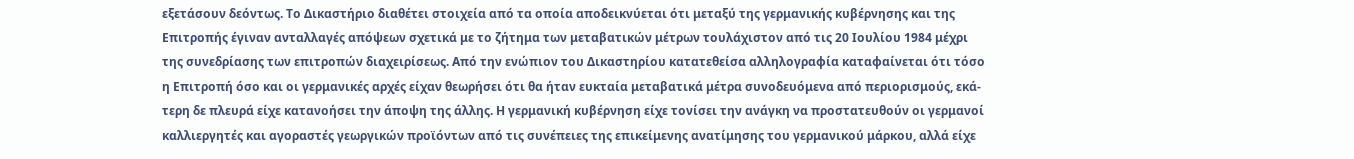εξετάσουν δεόντως. Το Δικαστήριο διαθέτει στοιχεία από τα οποία αποδεικνύεται ότι μεταξύ της γερμανικής κυβέρνησης και της Επιτροπής έγιναν ανταλλαγές απόψεων σχετικά με το ζήτημα των μεταβατικών μέτρων τουλάχιστον από τις 20 Ιουλίου 1984 μέχρι της συνεδρίασης των επιτροπών διαχειρίσεως. Από την ενώπιον του Δικαστηρίου κατατεθείσα αλληλογραφία καταφαίνεται ότι τόσο η Επιτροπή όσο και οι γερμανικές αρχές είχαν θεωρήσει ότι θα ήταν ευκταία μεταβατικά μέτρα συνοδευόμενα από περιορισμούς, εκά-τερη δε πλευρά είχε κατανοήσει την άποψη της άλλης. Η γερμανική κυβέρνηση είχε τονίσει την ανάγκη να προστατευθούν οι γερμανοί καλλιεργητές και αγοραστές γεωργικών προϊόντων από τις συνέπειες της επικείμενης ανατίμησης του γερμανικού μάρκου, αλλά είχε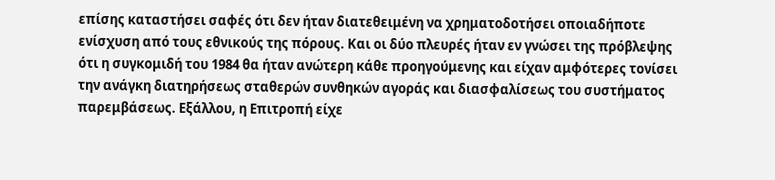επίσης καταστήσει σαφές ότι δεν ήταν διατεθειμένη να χρηματοδοτήσει οποιαδήποτε ενίσχυση από τους εθνικούς της πόρους. Και οι δύο πλευρές ήταν εν γνώσει της πρόβλεψης ότι η συγκομιδή του 1984 θα ήταν ανώτερη κάθε προηγούμενης και είχαν αμφότερες τονίσει την ανάγκη διατηρήσεως σταθερών συνθηκών αγοράς και διασφαλίσεως του συστήματος παρεμβάσεως. Εξάλλου, η Επιτροπή είχε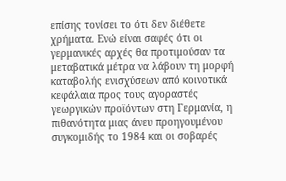επίσης τονίσει το ότι δεν διέθετε χρήματα. Ενώ είναι σαφές ότι οι γερμανικές αρχές θα προτιμούσαν τα μεταβατικά μέτρα να λάβουν τη μορφή καταβολής ενισχύσεων από κοινοτικά κεφάλαια προς τους αγοραστές γεωργικών προϊόντων στη Γερμανία, η πιθανότητα μιας άνευ προηγουμένου συγκομιδής το 1984 και οι σοβαρές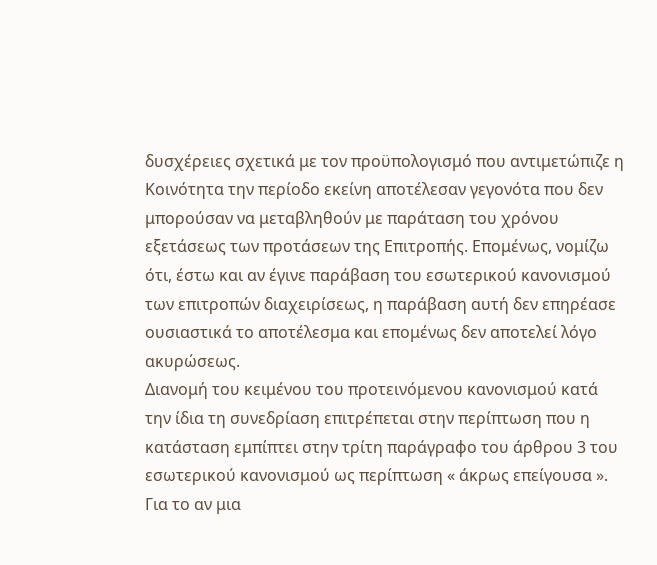δυσχέρειες σχετικά με τον προϋπολογισμό που αντιμετώπιζε η Κοινότητα την περίοδο εκείνη αποτέλεσαν γεγονότα που δεν μπορούσαν να μεταβληθούν με παράταση του χρόνου εξετάσεως των προτάσεων της Επιτροπής. Επομένως, νομίζω ότι, έστω και αν έγινε παράβαση του εσωτερικού κανονισμού των επιτροπών διαχειρίσεως, η παράβαση αυτή δεν επηρέασε ουσιαστικά το αποτέλεσμα και επομένως δεν αποτελεί λόγο ακυρώσεως.
Διανομή του κειμένου του προτεινόμενου κανονισμού κατά την ίδια τη συνεδρίαση επιτρέπεται στην περίπτωση που η κατάσταση εμπίπτει στην τρίτη παράγραφο του άρθρου 3 του εσωτερικού κανονισμού ως περίπτωση « άκρως επείγουσα ». Για το αν μια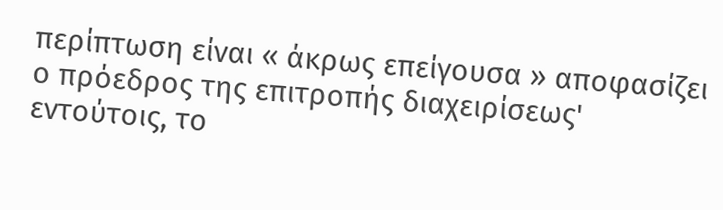περίπτωση είναι « άκρως επείγουσα » αποφασίζει ο πρόεδρος της επιτροπής διαχειρίσεως' εντούτοις, το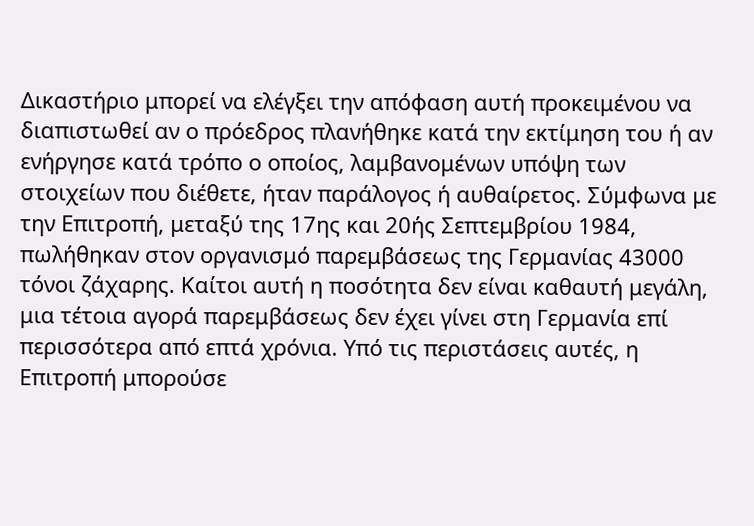Δικαστήριο μπορεί να ελέγξει την απόφαση αυτή προκειμένου να διαπιστωθεί αν ο πρόεδρος πλανήθηκε κατά την εκτίμηση του ή αν ενήργησε κατά τρόπο ο οποίος, λαμβανομένων υπόψη των στοιχείων που διέθετε, ήταν παράλογος ή αυθαίρετος. Σύμφωνα με την Επιτροπή, μεταξύ της 17ης και 20ής Σεπτεμβρίου 1984, πωλήθηκαν στον οργανισμό παρεμβάσεως της Γερμανίας 43000 τόνοι ζάχαρης. Καίτοι αυτή η ποσότητα δεν είναι καθαυτή μεγάλη, μια τέτοια αγορά παρεμβάσεως δεν έχει γίνει στη Γερμανία επί περισσότερα από επτά χρόνια. Υπό τις περιστάσεις αυτές, η Επιτροπή μπορούσε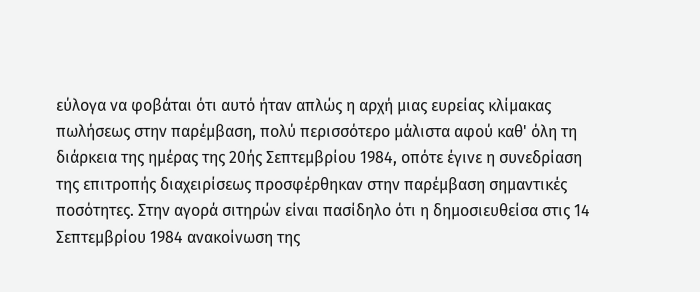εύλογα να φοβάται ότι αυτό ήταν απλώς η αρχή μιας ευρείας κλίμακας πωλήσεως στην παρέμβαση, πολύ περισσότερο μάλιστα αφού καθ' όλη τη διάρκεια της ημέρας της 20ής Σεπτεμβρίου 1984, οπότε έγινε η συνεδρίαση της επιτροπής διαχειρίσεως προσφέρθηκαν στην παρέμβαση σημαντικές ποσότητες. Στην αγορά σιτηρών είναι πασίδηλο ότι η δημοσιευθείσα στις 14 Σεπτεμβρίου 1984 ανακοίνωση της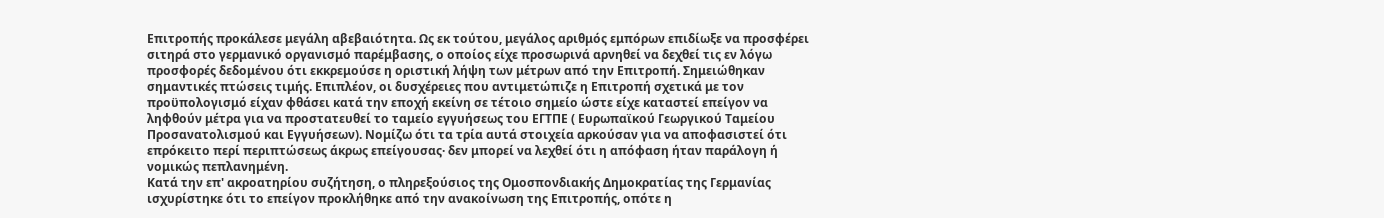Επιτροπής προκάλεσε μεγάλη αβεβαιότητα. Ως εκ τούτου, μεγάλος αριθμός εμπόρων επιδίωξε να προσφέρει σιτηρά στο γερμανικό οργανισμό παρέμβασης, ο οποίος είχε προσωρινά αρνηθεί να δεχθεί τις εν λόγω προσφορές δεδομένου ότι εκκρεμούσε η οριστική λήψη των μέτρων από την Επιτροπή. Σημειώθηκαν σημαντικές πτώσεις τιμής. Επιπλέον, οι δυσχέρειες που αντιμετώπιζε η Επιτροπή σχετικά με τον προϋπολογισμό είχαν φθάσει κατά την εποχή εκείνη σε τέτοιο σημείο ώστε είχε καταστεί επείγον να ληφθούν μέτρα για να προστατευθεί το ταμείο εγγυήσεως του ΕΓΤΠΕ ( Ευρωπαϊκού Γεωργικού Ταμείου Προσανατολισμού και Εγγυήσεων). Νομίζω ότι τα τρία αυτά στοιχεία αρκούσαν για να αποφασιστεί ότι επρόκειτο περί περιπτώσεως άκρως επείγουσας· δεν μπορεί να λεχθεί ότι η απόφαση ήταν παράλογη ή νομικώς πεπλανημένη.
Κατά την επ' ακροατηρίου συζήτηση, ο πληρεξούσιος της Ομοσπονδιακής Δημοκρατίας της Γερμανίας ισχυρίστηκε ότι το επείγον προκλήθηκε από την ανακοίνωση της Επιτροπής, οπότε η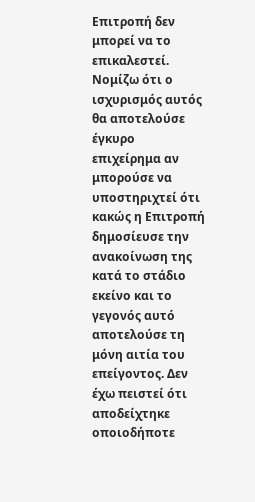Επιτροπή δεν μπορεί να το επικαλεστεί. Νομίζω ότι ο ισχυρισμός αυτός θα αποτελούσε έγκυρο επιχείρημα αν μπορούσε να υποστηριχτεί ότι κακώς η Επιτροπή δημοσίευσε την ανακοίνωση της κατά το στάδιο εκείνο και το γεγονός αυτό αποτελούσε τη μόνη αιτία του επείγοντος. Δεν έχω πειστεί ότι αποδείχτηκε οποιοδήποτε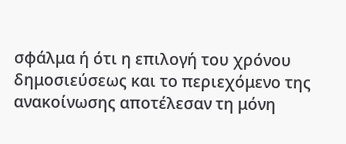σφάλμα ή ότι η επιλογή του χρόνου δημοσιεύσεως και το περιεχόμενο της ανακοίνωσης αποτέλεσαν τη μόνη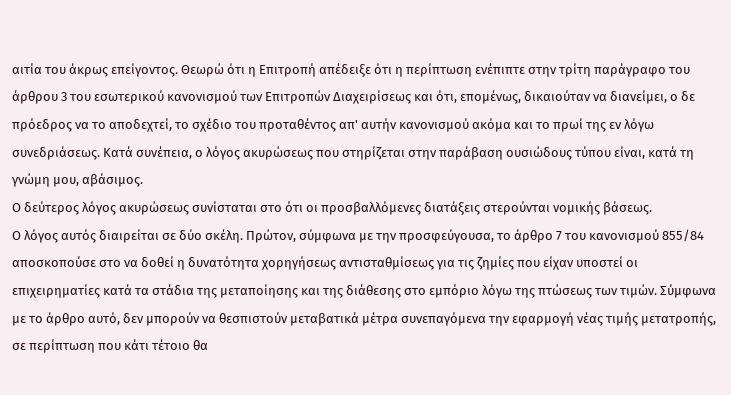αιτία του άκρως επείγοντος. Θεωρώ ότι η Επιτροπή απέδειξε ότι η περίπτωση ενέπιπτε στην τρίτη παράγραφο του άρθρου 3 του εσωτερικού κανονισμού των Επιτροπών Διαχειρίσεως και ότι, επομένως, δικαιούταν να διανείμει, ο δε πρόεδρος να το αποδεχτεί, το σχέδιο του προταθέντος απ' αυτήν κανονισμού ακόμα και το πρωί της εν λόγω συνεδριάσεως. Κατά συνέπεια, ο λόγος ακυρώσεως που στηρίζεται στην παράβαση ουσιώδους τύπου είναι, κατά τη γνώμη μου, αβάσιμος.
Ο δεύτερος λόγος ακυρώσεως συνίσταται στο ότι οι προσβαλλόμενες διατάξεις στερούνται νομικής βάσεως.
Ο λόγος αυτός διαιρείται σε δύο σκέλη. Πρώτον, σύμφωνα με την προσφεύγουσα, το άρθρο 7 του κανονισμού 855/84 αποσκοπούσε στο να δοθεί η δυνατότητα χορηγήσεως αντισταθμίσεως για τις ζημίες που είχαν υποστεί οι επιχειρηματίες κατά τα στάδια της μεταποίησης και της διάθεσης στο εμπόριο λόγω της πτώσεως των τιμών. Σύμφωνα με το άρθρο αυτό, δεν μπορούν να θεσπιστούν μεταβατικά μέτρα συνεπαγόμενα την εφαρμογή νέας τιμής μετατροπής, σε περίπτωση που κάτι τέτοιο θα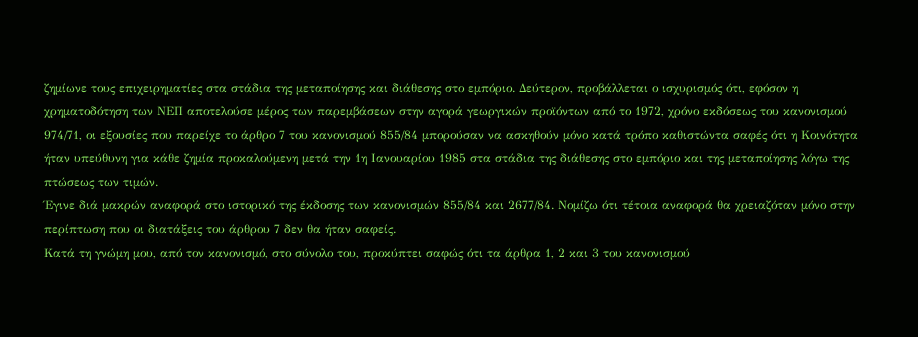ζημίωνε τους επιχειρηματίες στα στάδια της μεταποίησης και διάθεσης στο εμπόριο. Δεύτερον, προβάλλεται ο ισχυρισμός ότι, εφόσον η χρηματοδότηση των ΝΕΠ αποτελούσε μέρος των παρεμβάσεων στην αγορά γεωργικών προϊόντων από το 1972, χρόνο εκδόσεως του κανονισμού 974/71, οι εξουσίες που παρείχε το άρθρο 7 του κανονισμού 855/84 μπορούσαν να ασκηθούν μόνο κατά τρόπο καθιστώντα σαφές ότι η Κοινότητα ήταν υπεύθυνη για κάθε ζημία προκαλούμενη μετά την 1η Ιανουαρίου 1985 στα στάδια της διάθεσης στο εμπόριο και της μεταποίησης λόγω της πτώσεως των τιμών.
Έγινε διά μακρών αναφορά στο ιστορικό της έκδοσης των κανονισμών 855/84 και 2677/84. Νομίζω ότι τέτοια αναφορά θα χρειαζόταν μόνο στην περίπτωση που οι διατάξεις του άρθρου 7 δεν θα ήταν σαφείς.
Κατά τη γνώμη μου, από τον κανονισμό, στο σύνολο του, προκύπτει σαφώς ότι τα άρθρα 1, 2 και 3 του κανονισμού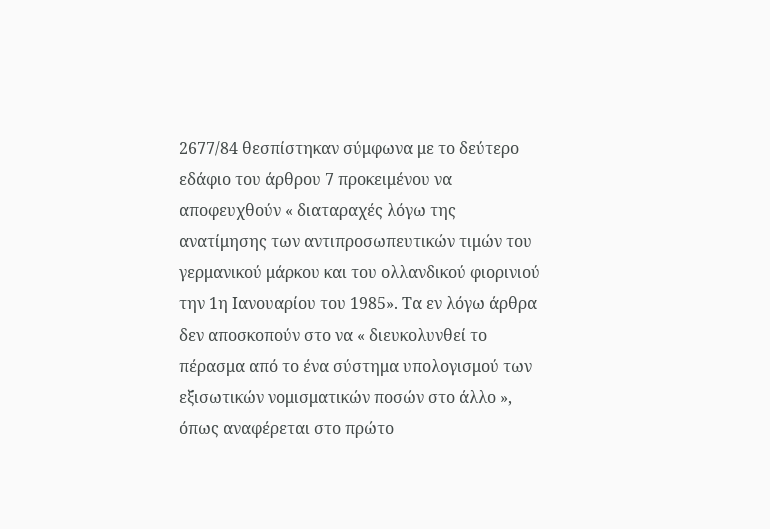2677/84 θεσπίστηκαν σύμφωνα με το δεύτερο εδάφιο του άρθρου 7 προκειμένου να αποφευχθούν « διαταραχές λόγω της ανατίμησης των αντιπροσωπευτικών τιμών του γερμανικού μάρκου και του ολλανδικού φιορινιού την 1η Ιανουαρίου του 1985». Τα εν λόγω άρθρα δεν αποσκοπούν στο να « διευκολυνθεί το πέρασμα από το ένα σύστημα υπολογισμού των εξισωτικών νομισματικών ποσών στο άλλο », όπως αναφέρεται στο πρώτο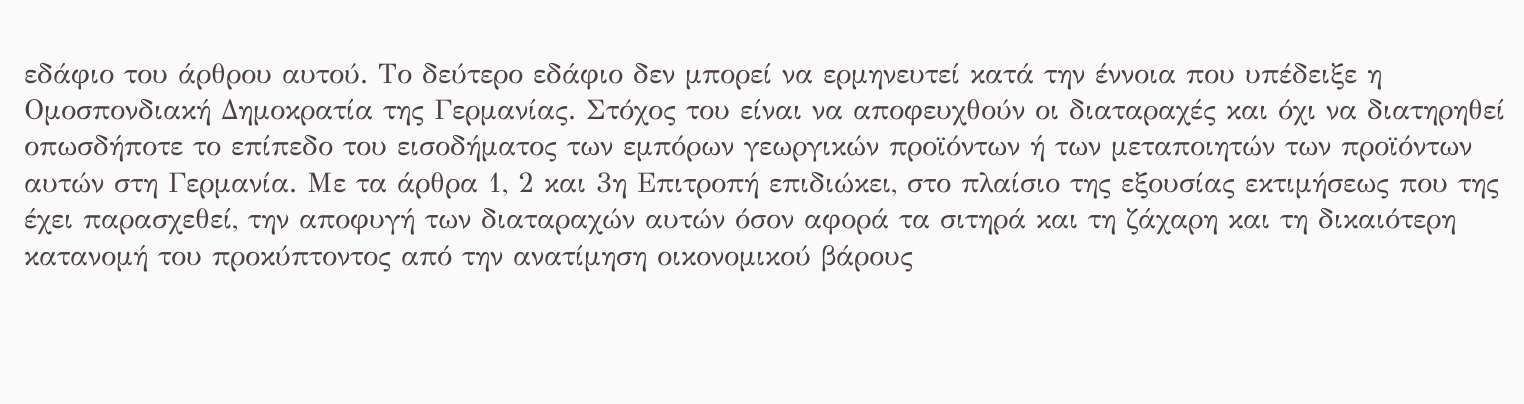εδάφιο του άρθρου αυτού. Το δεύτερο εδάφιο δεν μπορεί να ερμηνευτεί κατά την έννοια που υπέδειξε η Ομοσπονδιακή Δημοκρατία της Γερμανίας. Στόχος του είναι να αποφευχθούν οι διαταραχές και όχι να διατηρηθεί οπωσδήποτε το επίπεδο του εισοδήματος των εμπόρων γεωργικών προϊόντων ή των μεταποιητών των προϊόντων αυτών στη Γερμανία. Με τα άρθρα 1, 2 και 3η Επιτροπή επιδιώκει, στο πλαίσιο της εξουσίας εκτιμήσεως που της έχει παρασχεθεί, την αποφυγή των διαταραχών αυτών όσον αφορά τα σιτηρά και τη ζάχαρη και τη δικαιότερη κατανομή του προκύπτοντος από την ανατίμηση οικονομικού βάρους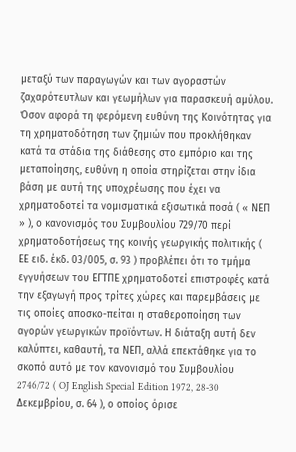μεταξύ των παραγωγών και των αγοραστών ζαχαρότευτλων και γεωμήλων για παρασκευή αμύλου.
Όσον αφορά τη φερόμενη ευθύνη της Κοινότητας για τη χρηματοδότηση των ζημιών που προκλήθηκαν κατά τα στάδια της διάθεσης στο εμπόριο και της μεταποίησης, ευθύνη η οποία στηρίζεται στην ίδια βάση με αυτή της υποχρέωσης που έχει να χρηματοδοτεί τα νομισματικά εξισωτικά ποσά ( « ΝΕΠ » ), ο κανονισμός του Συμβουλίου 729/70 περί χρηματοδοτήσεως της κοινής γεωργικής πολιτικής ( ΕΕ ειδ. έκδ. 03/005, σ. 93 ) προβλέπει ότι το τμήμα εγγυήσεων του ΕΓΤΠΕ χρηματοδοτεί επιστροφές κατά την εξαγωγή προς τρίτες χώρες και παρεμβάσεις με τις οποίες αποσκο-πείται η σταθεροποίηση των αγορών γεωργικών προϊόντων. Η διάταξη αυτή δεν καλύπτει, καθαυτή, τα ΝΕΠ, αλλά επεκτάθηκε για το σκοπό αυτό με τον κανονισμό του Συμβουλίου 2746/72 ( OJ English Special Edition 1972, 28-30 Δεκεμβρίου, σ. 64 ), ο οποίος όρισε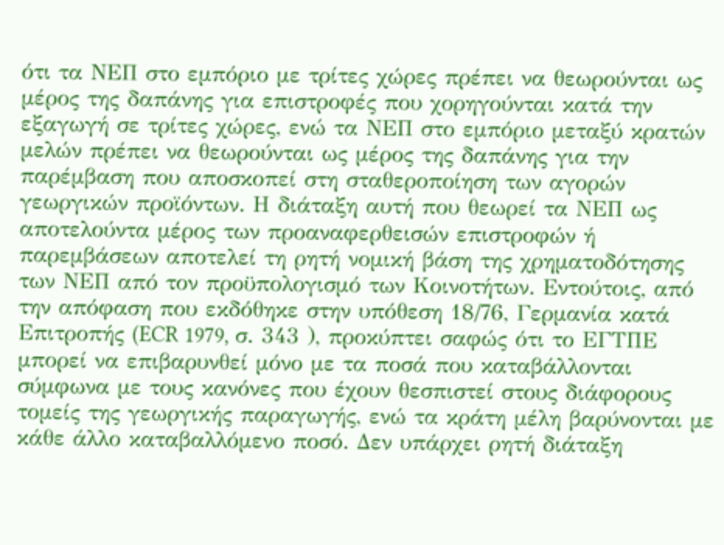ότι τα ΝΕΠ στο εμπόριο με τρίτες χώρες πρέπει να θεωρούνται ως μέρος της δαπάνης για επιστροφές που χορηγούνται κατά την εξαγωγή σε τρίτες χώρες, ενώ τα ΝΕΠ στο εμπόριο μεταξύ κρατών μελών πρέπει να θεωρούνται ως μέρος της δαπάνης για την παρέμβαση που αποσκοπεί στη σταθεροποίηση των αγορών γεωργικών προϊόντων. Η διάταξη αυτή που θεωρεί τα ΝΕΠ ως αποτελούντα μέρος των προαναφερθεισών επιστροφών ή παρεμβάσεων αποτελεί τη ρητή νομική βάση της χρηματοδότησης των ΝΕΠ από τον προϋπολογισμό των Κοινοτήτων. Εντούτοις, από την απόφαση που εκδόθηκε στην υπόθεση 18/76, Γερμανία κατά Επιτροπής (ECR 1979, σ. 343 ), προκύπτει σαφώς ότι το ΕΓΤΠΕ μπορεί να επιβαρυνθεί μόνο με τα ποσά που καταβάλλονται σύμφωνα με τους κανόνες που έχουν θεσπιστεί στους διάφορους τομείς της γεωργικής παραγωγής, ενώ τα κράτη μέλη βαρύνονται με κάθε άλλο καταβαλλόμενο ποσό. Δεν υπάρχει ρητή διάταξη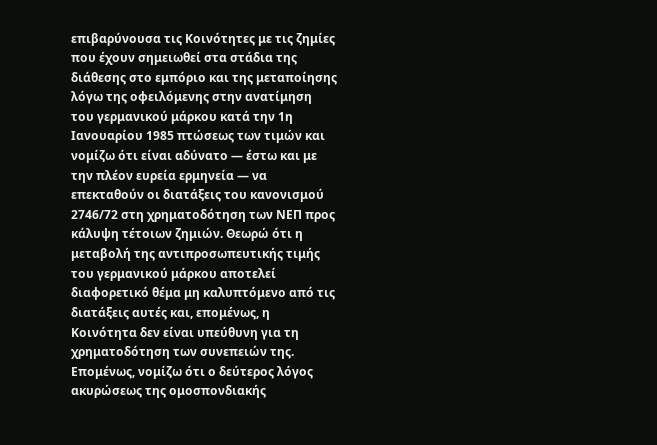επιβαρύνουσα τις Κοινότητες με τις ζημίες που έχουν σημειωθεί στα στάδια της διάθεσης στο εμπόριο και της μεταποίησης λόγω της οφειλόμενης στην ανατίμηση του γερμανικού μάρκου κατά την 1η Ιανουαρίου 1985 πτώσεως των τιμών και νομίζω ότι είναι αδύνατο — έστω και με την πλέον ευρεία ερμηνεία — να επεκταθούν οι διατάξεις του κανονισμού 2746/72 στη χρηματοδότηση των ΝΕΠ προς κάλυψη τέτοιων ζημιών. Θεωρώ ότι η μεταβολή της αντιπροσωπευτικής τιμής του γερμανικού μάρκου αποτελεί διαφορετικό θέμα μη καλυπτόμενο από τις διατάξεις αυτές και, επομένως, η Κοινότητα δεν είναι υπεύθυνη για τη χρηματοδότηση των συνεπειών της. Επομένως, νομίζω ότι ο δεύτερος λόγος ακυρώσεως της ομοσπονδιακής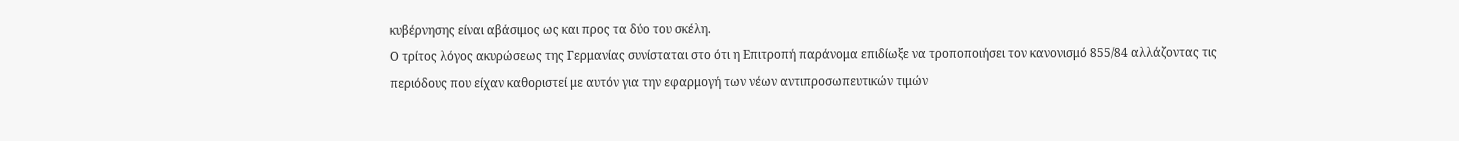κυβέρνησης είναι αβάσιμος ως και προς τα δύο του σκέλη.
Ο τρίτος λόγος ακυρώσεως της Γερμανίας συνίσταται στο ότι η Επιτροπή παράνομα επιδίωξε να τροποποιήσει τον κανονισμό 855/84 αλλάζοντας τις περιόδους που είχαν καθοριστεί με αυτόν για την εφαρμογή των νέων αντιπροσωπευτικών τιμών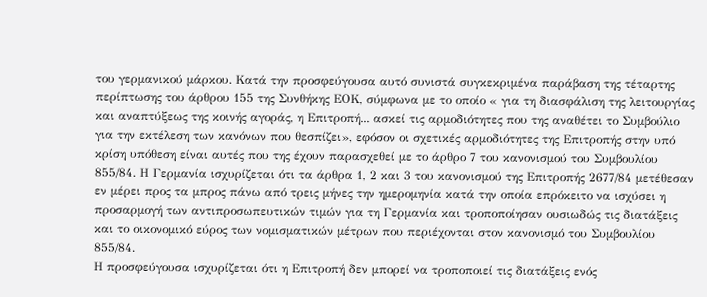του γερμανικού μάρκου. Κατά την προσφεύγουσα αυτό συνιστά συγκεκριμένα παράβαση της τέταρτης περίπτωσης του άρθρου 155 της Συνθήκης ΕΟΚ, σύμφωνα με το οποίο « για τη διασφάλιση της λειτουργίας και αναπτύξεως της κοινής αγοράς, η Επιτροπή... ασκεί τις αρμοδιότητες που της αναθέτει το Συμβούλιο για την εκτέλεση των κανόνων που θεσπίζει», εφόσον οι σχετικές αρμοδιότητες της Επιτροπής στην υπό κρίση υπόθεση είναι αυτές που της έχουν παρασχεθεί με το άρθρο 7 του κανονισμού του Συμβουλίου 855/84. Η Γερμανία ισχυρίζεται ότι τα άρθρα 1, 2 και 3 του κανονισμού της Επιτροπής 2677/84 μετέθεσαν εν μέρει προς τα μπρος πάνω από τρεις μήνες την ημερομηνία κατά την οποία επρόκειτο να ισχύσει η προσαρμογή των αντιπροσωπευτικών τιμών για τη Γερμανία και τροποποίησαν ουσιωδώς τις διατάξεις και το οικονομικό εύρος των νομισματικών μέτρων που περιέχονται στον κανονισμό του Συμβουλίου 855/84.
Η προσφεύγουσα ισχυρίζεται ότι η Επιτροπή δεν μπορεί να τροποποιεί τις διατάξεις ενός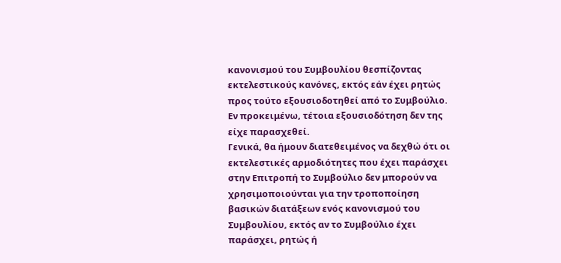κανονισμού του Συμβουλίου θεσπίζοντας εκτελεστικούς κανόνες, εκτός εάν έχει ρητώς προς τούτο εξουσιοδοτηθεί από το Συμβούλιο. Εν προκειμένω, τέτοια εξουσιοδότηση δεν της είχε παρασχεθεί.
Γενικά, θα ήμουν διατεθειμένος να δεχθώ ότι οι εκτελεστικές αρμοδιότητες που έχει παράσχει στην Επιτροπή το Συμβούλιο δεν μπορούν να χρησιμοποιούνται για την τροποποίηση βασικών διατάξεων ενός κανονισμού του Συμβουλίου, εκτός αν το Συμβούλιο έχει παράσχει, ρητώς ή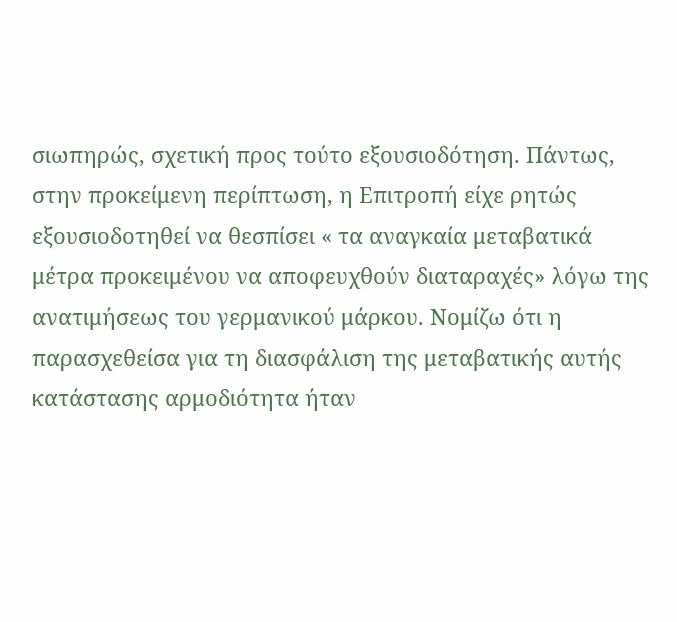σιωπηρώς, σχετική προς τούτο εξουσιοδότηση. Πάντως, στην προκείμενη περίπτωση, η Επιτροπή είχε ρητώς εξουσιοδοτηθεί να θεσπίσει « τα αναγκαία μεταβατικά μέτρα προκειμένου να αποφευχθούν διαταραχές» λόγω της ανατιμήσεως του γερμανικού μάρκου. Νομίζω ότι η παρασχεθείσα για τη διασφάλιση της μεταβατικής αυτής κατάστασης αρμοδιότητα ήταν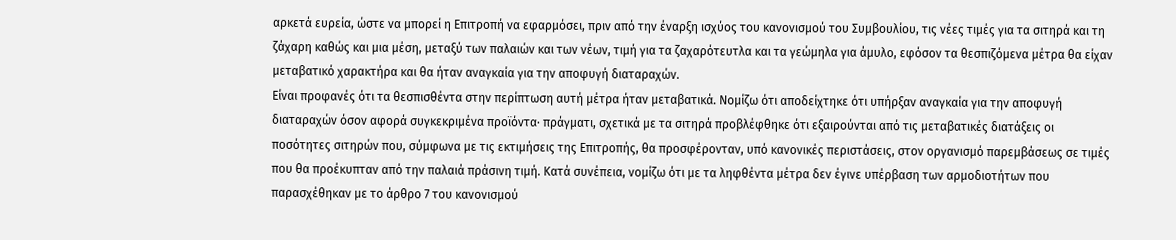αρκετά ευρεία, ώστε να μπορεί η Επιτροπή να εφαρμόσει, πριν από την έναρξη ισχύος του κανονισμού του Συμβουλίου, τις νέες τιμές για τα σιτηρά και τη ζάχαρη καθώς και μια μέση, μεταξύ των παλαιών και των νέων, τιμή για τα ζαχαρότευτλα και τα γεώμηλα για άμυλο, εφόσον τα θεσπιζόμενα μέτρα θα είχαν μεταβατικό χαρακτήρα και θα ήταν αναγκαία για την αποφυγή διαταραχών.
Είναι προφανές ότι τα θεσπισθέντα στην περίπτωση αυτή μέτρα ήταν μεταβατικά. Νομίζω ότι αποδείχτηκε ότι υπήρξαν αναγκαία για την αποφυγή διαταραχών όσον αφορά συγκεκριμένα προϊόντα· πράγματι, σχετικά με τα σιτηρά προβλέφθηκε ότι εξαιρούνται από τις μεταβατικές διατάξεις οι ποσότητες σιτηρών που, σύμφωνα με τις εκτιμήσεις της Επιτροπής, θα προσφέρονταν, υπό κανονικές περιστάσεις, στον οργανισμό παρεμβάσεως σε τιμές που θα προέκυπταν από την παλαιά πράσινη τιμή. Κατά συνέπεια, νομίζω ότι με τα ληφθέντα μέτρα δεν έγινε υπέρβαση των αρμοδιοτήτων που παρασχέθηκαν με το άρθρο 7 του κανονισμού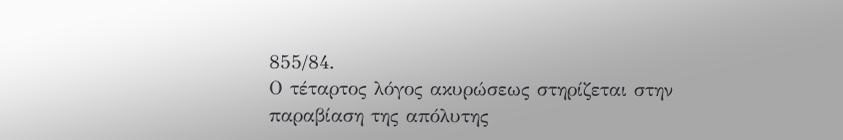855/84.
Ο τέταρτος λόγος ακυρώσεως στηρίζεται στην παραβίαση της απόλυτης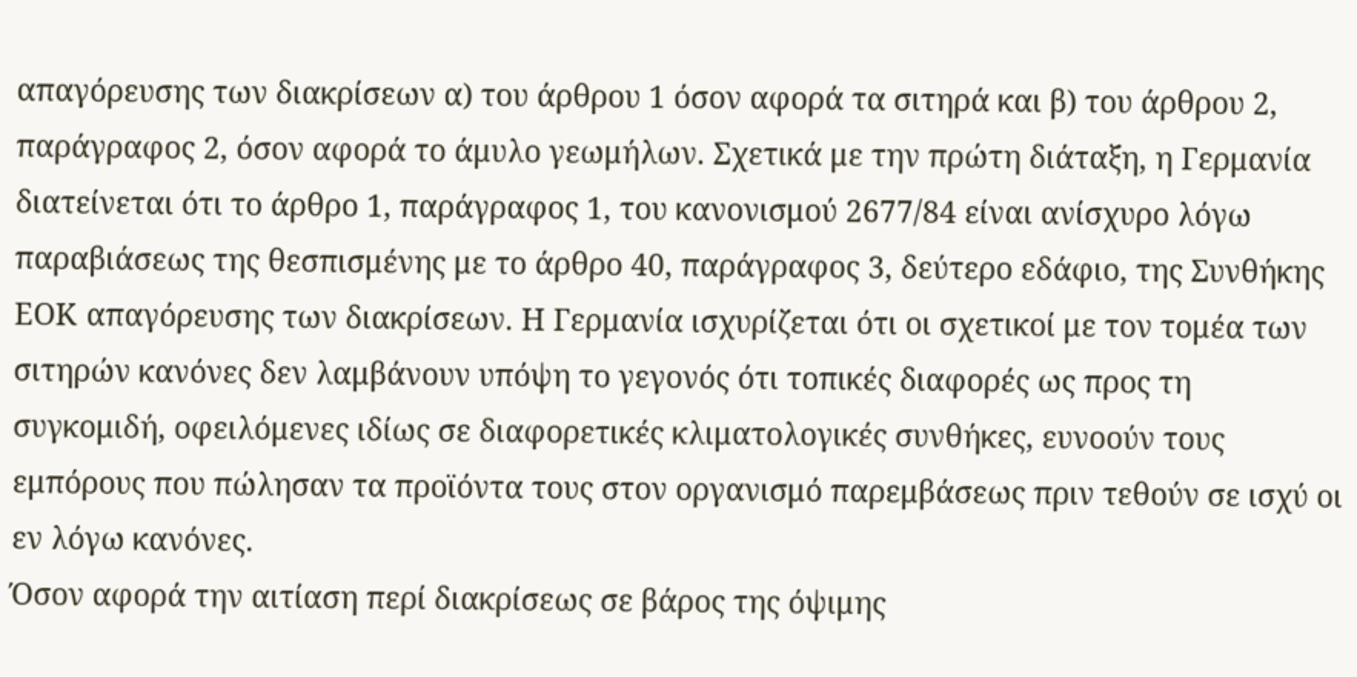απαγόρευσης των διακρίσεων α) του άρθρου 1 όσον αφορά τα σιτηρά και β) του άρθρου 2, παράγραφος 2, όσον αφορά το άμυλο γεωμήλων. Σχετικά με την πρώτη διάταξη, η Γερμανία διατείνεται ότι το άρθρο 1, παράγραφος 1, του κανονισμού 2677/84 είναι ανίσχυρο λόγω παραβιάσεως της θεσπισμένης με το άρθρο 40, παράγραφος 3, δεύτερο εδάφιο, της Συνθήκης ΕΟΚ απαγόρευσης των διακρίσεων. Η Γερμανία ισχυρίζεται ότι οι σχετικοί με τον τομέα των σιτηρών κανόνες δεν λαμβάνουν υπόψη το γεγονός ότι τοπικές διαφορές ως προς τη συγκομιδή, οφειλόμενες ιδίως σε διαφορετικές κλιματολογικές συνθήκες, ευνοούν τους εμπόρους που πώλησαν τα προϊόντα τους στον οργανισμό παρεμβάσεως πριν τεθούν σε ισχύ οι εν λόγω κανόνες.
Όσον αφορά την αιτίαση περί διακρίσεως σε βάρος της όψιμης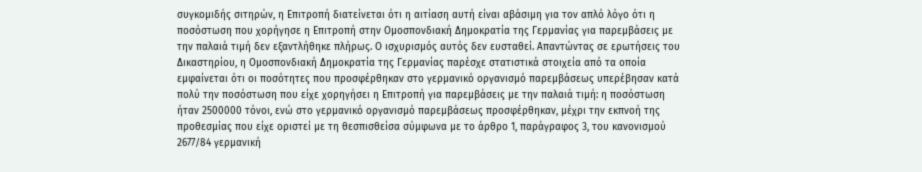συγκομιδής σιτηρών, η Επιτροπή διατείνεται ότι η αιτίαση αυτή είναι αβάσιμη για τον απλό λόγο ότι η ποσόστωση που χορήγησε η Επιτροπή στην Ομοσπονδιακή Δημοκρατία της Γερμανίας για παρεμβάσεις με την παλαιά τιμή δεν εξαντλήθηκε πλήρως. Ο ισχυρισμός αυτός δεν ευσταθεί. Απαντώντας σε ερωτήσεις του Δικαστηρίου, η Ομοσπονδιακή Δημοκρατία της Γερμανίας παρέσχε στατιστικά στοιχεία από τα οποία εμφαίνεται ότι οι ποσότητες που προσφέρθηκαν στο γερμανικό οργανισμό παρεμβάσεως υπερέβησαν κατά πολύ την ποσόστωση που είχε χορηγήσει η Επιτροπή για παρεμβάσεις με την παλαιά τιμή: η ποσόστωση ήταν 2500000 τόνοι, ενώ στο γερμανικό οργανισμό παρεμβάσεως προσφέρθηκαν, μέχρι την εκπνοή της προθεσμίας που είχε οριστεί με τη θεσπισθείσα σύμφωνα με το άρθρο 1, παράγραφος 3, του κανονισμού 2677/84 γερμανική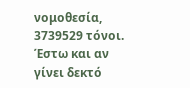νομοθεσία, 3739529 τόνοι. Έστω και αν γίνει δεκτό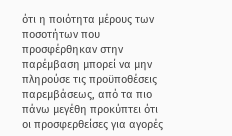ότι η ποιότητα μέρους των ποσοτήτων που προσφέρθηκαν στην παρέμβαση μπορεί να μην πληρούσε τις προϋποθέσεις παρεμβάσεως, από τα πιο πάνω μεγέθη προκύπτει ότι οι προσφερθείσες για αγορές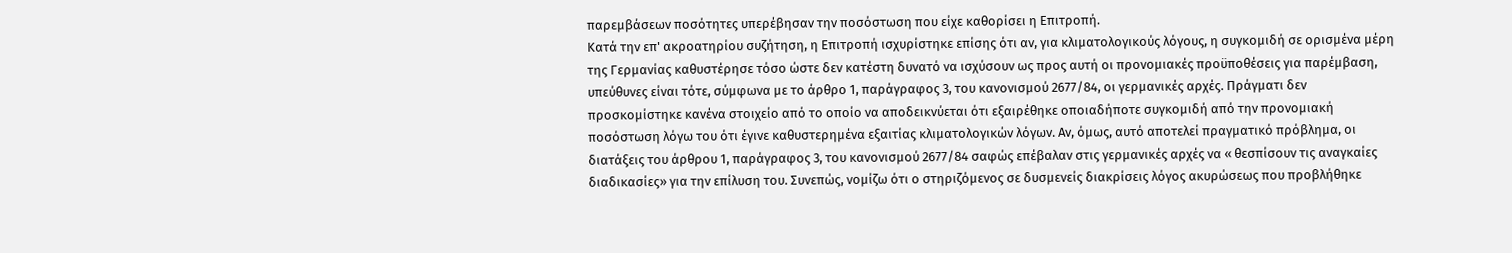παρεμβάσεων ποσότητες υπερέβησαν την ποσόστωση που είχε καθορίσει η Επιτροπή.
Κατά την επ' ακροατηρίου συζήτηση, η Επιτροπή ισχυρίστηκε επίσης ότι αν, για κλιματολογικούς λόγους, η συγκομιδή σε ορισμένα μέρη της Γερμανίας καθυστέρησε τόσο ώστε δεν κατέστη δυνατό να ισχύσουν ως προς αυτή οι προνομιακές προϋποθέσεις για παρέμβαση, υπεύθυνες είναι τότε, σύμφωνα με το άρθρο 1, παράγραφος 3, του κανονισμού 2677/84, οι γερμανικές αρχές. Πράγματι δεν προσκομίστηκε κανένα στοιχείο από το οποίο να αποδεικνύεται ότι εξαιρέθηκε οποιαδήποτε συγκομιδή από την προνομιακή ποσόστωση λόγω του ότι έγινε καθυστερημένα εξαιτίας κλιματολογικών λόγων. Αν, όμως, αυτό αποτελεί πραγματικό πρόβλημα, οι διατάξεις του άρθρου 1, παράγραφος 3, του κανονισμού 2677/84 σαφώς επέβαλαν στις γερμανικές αρχές να « θεσπίσουν τις αναγκαίες διαδικασίες» για την επίλυση του. Συνεπώς, νομίζω ότι ο στηριζόμενος σε δυσμενείς διακρίσεις λόγος ακυρώσεως που προβλήθηκε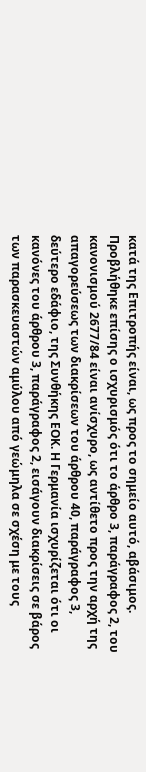κατά της Επιτροπής είναι, ως προς το σημείο αυτό, αβάσιμος.
Προβλήθηκε επίσης ο ισχυρισμός ότι το άρθρο 3, παράγραφος 2, του κανονισμού 2677/84 είναι ανίσχυρο, ως αντίθετο προς την αρχή της απαγορεύσεως των διακρίσεων του άρθρου 40, παράγραφος 3, δεύτερο εδάφιο, της Συνθήκης ΕΟΚ. Η Γερμανία ισχυρίζεται ότι οι κανόνες του άρθρου 3, παράγραφος 2, εισάγουν διακρίσεις σε βάρος των παρασκευαστών αμύλου από γεώμηλα σε σχέση με τους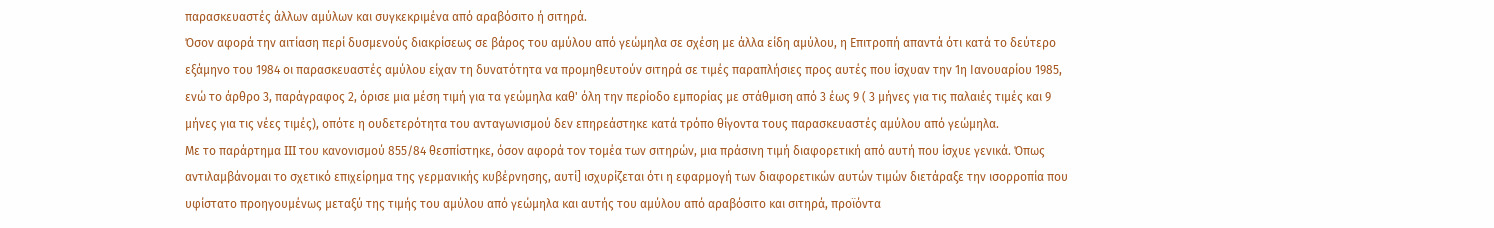παρασκευαστές άλλων αμύλων και συγκεκριμένα από αραβόσιτο ή σιτηρά.
Όσον αφορά την αιτίαση περί δυσμενούς διακρίσεως σε βάρος του αμύλου από γεώμηλα σε σχέση με άλλα είδη αμύλου, η Επιτροπή απαντά ότι κατά το δεύτερο εξάμηνο του 1984 οι παρασκευαστές αμύλου είχαν τη δυνατότητα να προμηθευτούν σιτηρά σε τιμές παραπλήσιες προς αυτές που ίσχυαν την 1η Ιανουαρίου 1985, ενώ το άρθρο 3, παράγραφος 2, όρισε μια μέση τιμή για τα γεώμηλα καθ' όλη την περίοδο εμπορίας με στάθμιση από 3 έως 9 ( 3 μήνες για τις παλαιές τιμές και 9 μήνες για τις νέες τιμές), οπότε η ουδετερότητα του ανταγωνισμού δεν επηρεάστηκε κατά τρόπο θίγοντα τους παρασκευαστές αμύλου από γεώμηλα.
Με το παράρτημα III του κανονισμού 855/84 θεσπίστηκε, όσον αφορά τον τομέα των σιτηρών, μια πράσινη τιμή διαφορετική από αυτή που ίσχυε γενικά. Όπως αντιλαμβάνομαι το σχετικό επιχείρημα της γερμανικής κυβέρνησης, αυτί] ισχυρίζεται ότι η εφαρμογή των διαφορετικών αυτών τιμών διετάραξε την ισορροπία που υφίστατο προηγουμένως μεταξύ της τιμής του αμύλου από γεώμηλα και αυτής του αμύλου από αραβόσιτο και σιτηρά, προϊόντα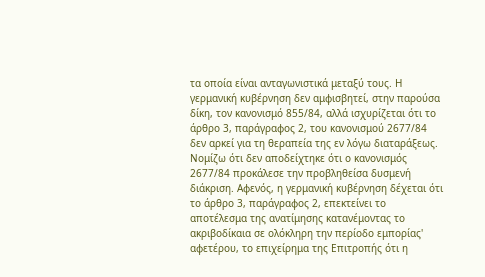τα οποία είναι ανταγωνιστικά μεταξύ τους. Η γερμανική κυβέρνηση δεν αμφισβητεί, στην παρούσα δίκη, τον κανονισμό 855/84, αλλά ισχυρίζεται ότι το άρθρο 3, παράγραφος 2, του κανονισμού 2677/84 δεν αρκεί για τη θεραπεία της εν λόγω διαταράξεως.
Νομίζω ότι δεν αποδείχτηκε ότι ο κανονισμός 2677/84 προκάλεσε την προβληθείσα δυσμενή διάκριση. Αφενός, η γερμανική κυβέρνηση δέχεται ότι το άρθρο 3, παράγραφος 2, επεκτείνει το αποτέλεσμα της ανατίμησης κατανέμοντας το ακριβοδίκαια σε ολόκληρη την περίοδο εμπορίας' αφετέρου, το επιχείρημα της Επιτροπής ότι η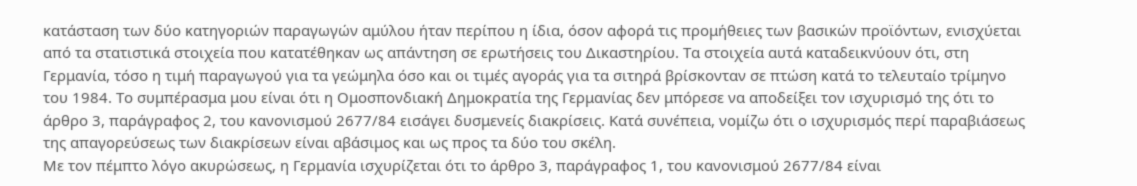κατάσταση των δύο κατηγοριών παραγωγών αμύλου ήταν περίπου η ίδια, όσον αφορά τις προμήθειες των βασικών προϊόντων, ενισχύεται από τα στατιστικά στοιχεία που κατατέθηκαν ως απάντηση σε ερωτήσεις του Δικαστηρίου. Τα στοιχεία αυτά καταδεικνύουν ότι, στη Γερμανία, τόσο η τιμή παραγωγού για τα γεώμηλα όσο και οι τιμές αγοράς για τα σιτηρά βρίσκονταν σε πτώση κατά το τελευταίο τρίμηνο του 1984. Το συμπέρασμα μου είναι ότι η Ομοσπονδιακή Δημοκρατία της Γερμανίας δεν μπόρεσε να αποδείξει τον ισχυρισμό της ότι το άρθρο 3, παράγραφος 2, του κανονισμού 2677/84 εισάγει δυσμενείς διακρίσεις. Κατά συνέπεια, νομίζω ότι ο ισχυρισμός περί παραβιάσεως της απαγορεύσεως των διακρίσεων είναι αβάσιμος και ως προς τα δύο του σκέλη.
Με τον πέμπτο λόγο ακυρώσεως, η Γερμανία ισχυρίζεται ότι το άρθρο 3, παράγραφος 1, του κανονισμού 2677/84 είναι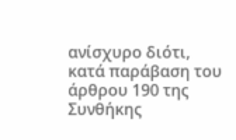ανίσχυρο διότι, κατά παράβαση του άρθρου 190 της Συνθήκης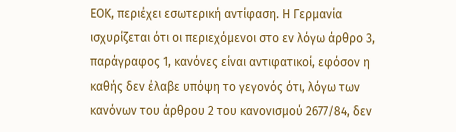ΕΟΚ, περιέχει εσωτερική αντίφαση. Η Γερμανία ισχυρίζεται ότι οι περιεχόμενοι στο εν λόγω άρθρο 3, παράγραφος 1, κανόνες είναι αντιφατικοί, εφόσον η καθής δεν έλαβε υπόψη το γεγονός ότι, λόγω των κανόνων του άρθρου 2 του κανονισμού 2677/84, δεν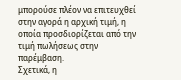μπορούσε πλέον να επιτευχθεί στην αγορά η αρχική τιμή, η οποία προσδιορίζεται από την τιμή πωλήσεως στην παρέμβαση.
Σχετικά, η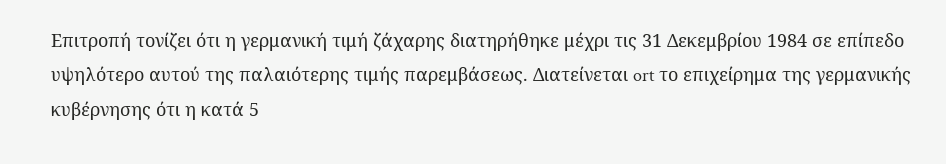Επιτροπή τονίζει ότι η γερμανική τιμή ζάχαρης διατηρήθηκε μέχρι τις 31 Δεκεμβρίου 1984 σε επίπεδο υψηλότερο αυτού της παλαιότερης τιμής παρεμβάσεως. Διατείνεται ort το επιχείρημα της γερμανικής κυβέρνησης ότι η κατά 5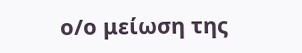ο/ο μείωση της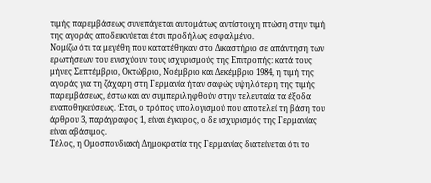τιμής παρεμβάσεως συνεπάγεται αυτομάτως αντίστοιχη πτώση στην τιμή της αγοράς αποδεικνύεται έτσι προδήλως εσφαλμένο.
Νομίζω ότι τα μεγέθη που κατατέθηκαν στο Δικαστήριο σε απάντηση των ερωτήσεων του ενισχύουν τους ισχυρισμούς της Επιτροπής: κατά τους μήνες Σεπτέμβριο, Οκτώβριο, Νοέμβριο και Δεκέμβριο 1984, η τιμή της αγοράς για τη ζάχαρη στη Γερμανία ήταν σαφώς υψηλότερη της τιμής παρεμβάσεως, έστω και αν συμπεριληφθούν στην τελευταία τα έξοδα εναποθηκεύσεως. Έτσι, ο τρόπος υπολογισμού που αποτελεί τη βάση του άρθρου 3, παράγραφος 1, είναι έγκυρος, ο δε ισχυρισμός της Γερμανίας είναι αβάσιμος.
Τέλος, η Ομοσπονδιακή Δημοκρατία της Γερμανίας διατείνεται ότι το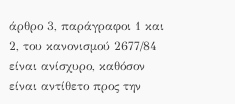άρθρο 3, παράγραφοι 1 και 2, του κανονισμού 2677/84 είναι ανίσχυρο, καθόσον είναι αντίθετο προς την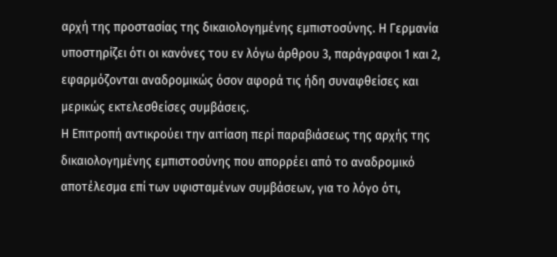αρχή της προστασίας της δικαιολογημένης εμπιστοσύνης. Η Γερμανία υποστηρίζει ότι οι κανόνες του εν λόγω άρθρου 3, παράγραφοι 1 και 2, εφαρμόζονται αναδρομικώς όσον αφορά τις ήδη συναφθείσες και μερικώς εκτελεσθείσες συμβάσεις.
Η Επιτροπή αντικρούει την αιτίαση περί παραβιάσεως της αρχής της δικαιολογημένης εμπιστοσύνης που απορρέει από το αναδρομικό αποτέλεσμα επί των υφισταμένων συμβάσεων, για το λόγο ότι,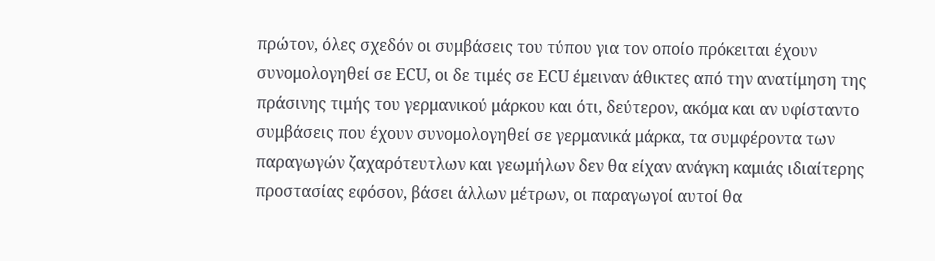πρώτον, όλες σχεδόν οι συμβάσεις του τύπου για τον οποίο πρόκειται έχουν συνομολογηθεί σε ECU, οι δε τιμές σε ECU έμειναν άθικτες από την ανατίμηση της πράσινης τιμής του γερμανικού μάρκου και ότι, δεύτερον, ακόμα και αν υφίσταντο συμβάσεις που έχουν συνομολογηθεί σε γερμανικά μάρκα, τα συμφέροντα των παραγωγών ζαχαρότευτλων και γεωμήλων δεν θα είχαν ανάγκη καμιάς ιδιαίτερης προστασίας εφόσον, βάσει άλλων μέτρων, οι παραγωγοί αυτοί θα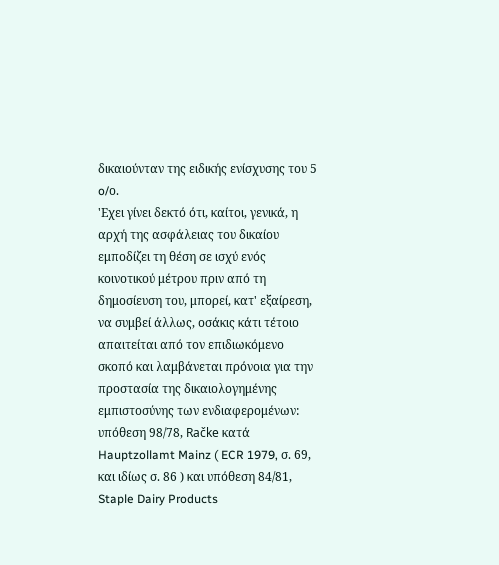δικαιούνταν της ειδικής ενίσχυσης του 5 o/ο.
'Εχει γίνει δεκτό ότι, καίτοι, γενικά, η αρχή της ασφάλειας του δικαίου εμποδίζει τη θέση σε ισχύ ενός κοινοτικού μέτρου πριν από τη δημοσίευση του, μπορεί, κατ' εξαίρεση, να συμβεί άλλως, οσάκις κάτι τέτοιο απαιτείται από τον επιδιωκόμενο σκοπό και λαμβάνεται πρόνοια για την προστασία της δικαιολογημένης εμπιστοσύνης των ενδιαφερομένων: υπόθεση 98/78, Račke κατά Hauptzollamt Mainz ( ECR 1979, σ. 69, και ιδίως σ. 86 ) και υπόθεση 84/81, Staple Dairy Products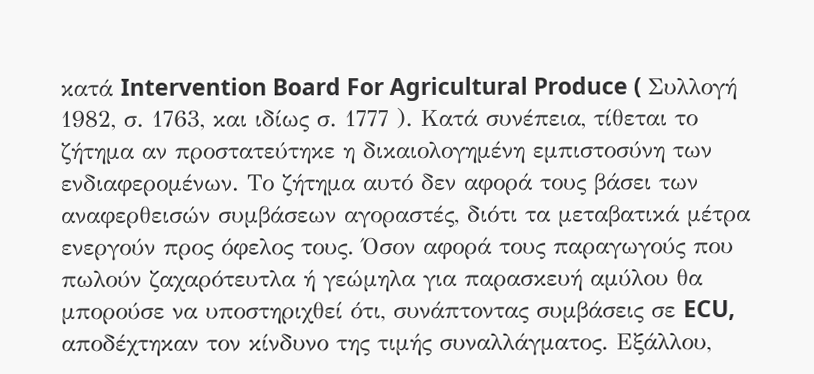κατά Intervention Board For Agricultural Produce ( Συλλογή 1982, σ. 1763, και ιδίως σ. 1777 ). Κατά συνέπεια, τίθεται το ζήτημα αν προστατεύτηκε η δικαιολογημένη εμπιστοσύνη των ενδιαφερομένων. Το ζήτημα αυτό δεν αφορά τους βάσει των αναφερθεισών συμβάσεων αγοραστές, διότι τα μεταβατικά μέτρα ενεργούν προς όφελος τους. Όσον αφορά τους παραγωγούς που πωλούν ζαχαρότευτλα ή γεώμηλα για παρασκευή αμύλου θα μπορούσε να υποστηριχθεί ότι, συνάπτοντας συμβάσεις σε ECU, αποδέχτηκαν τον κίνδυνο της τιμής συναλλάγματος. Εξάλλου,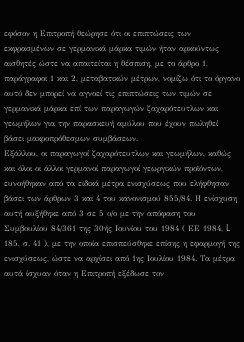εφόσον η Επιτροπή θεώρησε ότι οι επιπτώσεις των εκφρασμένων σε γερμανικά μάρκα τιμών ήταν αρκούντως αισθητές ώστε να απαιτείται η θέσπιση, με το άρθρο 1, παράγραφοι 1 και 2, μεταβατικών μέτρων, νομίζω ότι το όργανο αυτό δεν μπορεί να αγνοεί τις επιπτώσεις των τιμών σε γερμανικά μάρκα επί των παραγωγών ζαχαρότευτλων και γεωμήλων για την παρασκευή αμύλου που έχουν πωληθεί βάσει μακροπρόθεσμων συμβάσεων.
Εξάλλου, οι παραγωγοί ζαχαρότευτλων και γεωμήλων, καθώς και όλοι οι άλλοι γερμανοί παραγωγοί γεωργικών προϊόντων, ευνοήθηκαν από τα ειδικά μέτρα ενισχύσεως που ελήφθησαν βάσει των άρθρων 3 και 4 του κανονισμού 855/84. Η ενίσχυση αυτή αυξήθηκε από 3 σε 5 ο/ο με την απόφαση του Συμβουλίου 84/361 της 30ής Ιουνίου του 1984 ( ΕΕ 1984, L 185, σ. 41 ), με την οποία επισπεύσθηκε επίσης η εφαρμογή της ενισχύσεως, ώστε να αρχίσει από 1ης Ιουλίου 1984. Τα μέτρα αυτά ίσχυαν όταν η Επιτροπή εξέδωσε τον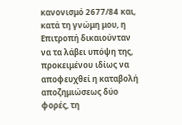κανονισμό 2677/84 και, κατά τη γνώμη μου, η Επιτροπή δικαιούνταν να τα λάβει υπόψη της, προκειμένου ιδίως να αποφευχθεί η καταβολή αποζημιώσεως δύο φορές, τη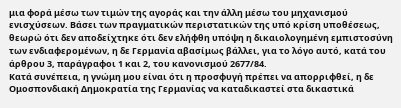μια φορά μέσω των τιμών της αγοράς και την άλλη μέσω του μηχανισμού ενισχύσεων. Βάσει των πραγματικών περιστατικών της υπό κρίση υποθέσεως, θεωρώ ότι δεν αποδείχτηκε ότι δεν ελήφθη υπόψη η δικαιολογημένη εμπιστοσύνη των ενδιαφερομένων, η δε Γερμανία αβασίμως βάλλει, για το λόγο αυτό, κατά του άρθρου 3, παράγραφοι 1 και 2, του κανονισμού 2677/84.
Κατά συνέπεια, η γνώμη μου είναι ότι η προσφυγή πρέπει να απορριφθεί, η δε Ομοσπονδιακή Δημοκρατία της Γερμανίας να καταδικαστεί στα δικαστικά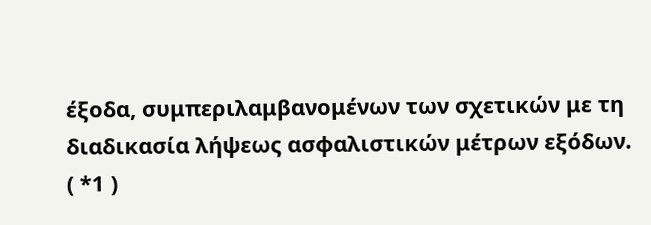έξοδα, συμπεριλαμβανομένων των σχετικών με τη διαδικασία λήψεως ασφαλιστικών μέτρων εξόδων.
( *1 )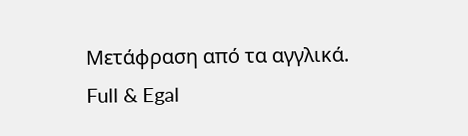Μετάφραση από τα αγγλικά.
Full & Egal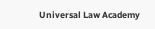Universal Law Academy